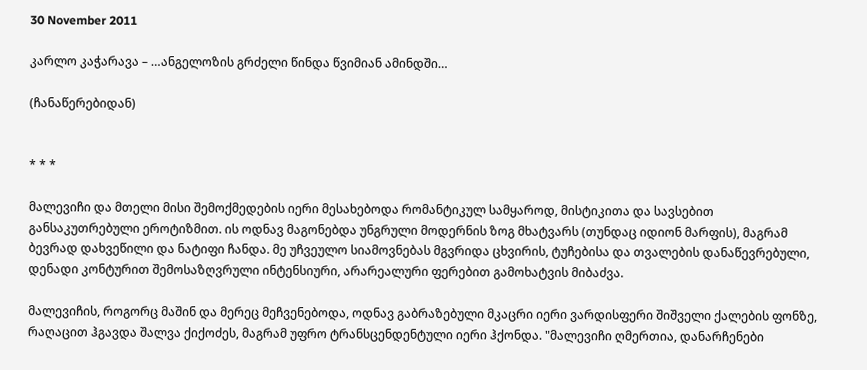30 November 2011

კარლო კაჭარავა – …ანგელოზის გრძელი წინდა წვიმიან ამინდში…

(ჩანაწერებიდან)


* * *

მალევიჩი და მთელი მისი შემოქმედების იერი მესახებოდა რომანტიკულ სამყაროდ, მისტიკითა და სავსებით განსაკუთრებული ეროტიზმით. ის ოდნავ მაგონებდა უნგრული მოდერნის ზოგ მხატვარს (თუნდაც იდიონ მარფის), მაგრამ ბევრად დახვეწილი და ნატიფი ჩანდა. მე უჩვეულო სიამოვნებას მგვრიდა ცხვირის, ტუჩებისა და თვალების დანაწევრებული, დენადი კონტურით შემოსაზღვრული ინტენსიური, არარეალური ფერებით გამოხატვის მიბაძვა.

მალევიჩის, როგორც მაშინ და მერეც მეჩვენებოდა, ოდნავ გაბრაზებული მკაცრი იერი ვარდისფერი შიშველი ქალების ფონზე, რაღაცით ჰგავდა შალვა ქიქოძეს, მაგრამ უფრო ტრანსცენდენტული იერი ჰქონდა. "მალევიჩი ღმერთია, დანარჩენები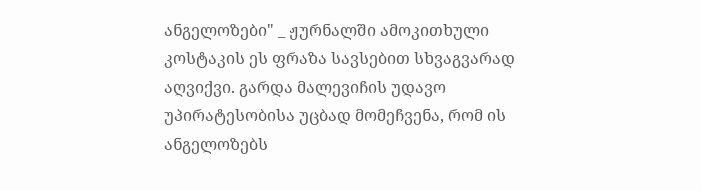ანგელოზები" _ ჟურნალში ამოკითხული კოსტაკის ეს ფრაზა სავსებით სხვაგვარად აღვიქვი. გარდა მალევიჩის უდავო უპირატესობისა უცბად მომეჩვენა, რომ ის ანგელოზებს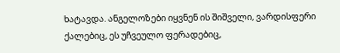ხატავდა. ანგელოზები იყვნენ ის შიშველი, ვარდისფერი ქალებიც, ეს უჩვეულო ფერადებიც,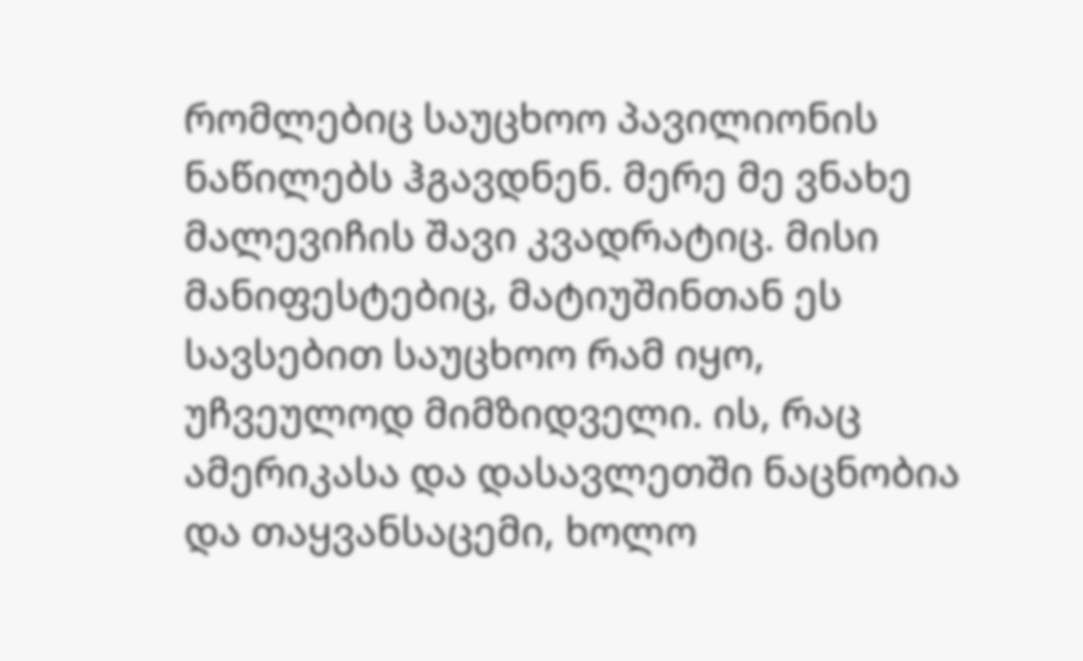რომლებიც საუცხოო პავილიონის ნაწილებს ჰგავდნენ. მერე მე ვნახე მალევიჩის შავი კვადრატიც. მისი მანიფესტებიც, მატიუშინთან ეს სავსებით საუცხოო რამ იყო, უჩვეულოდ მიმზიდველი. ის, რაც ამერიკასა და დასავლეთში ნაცნობია და თაყვანსაცემი, ხოლო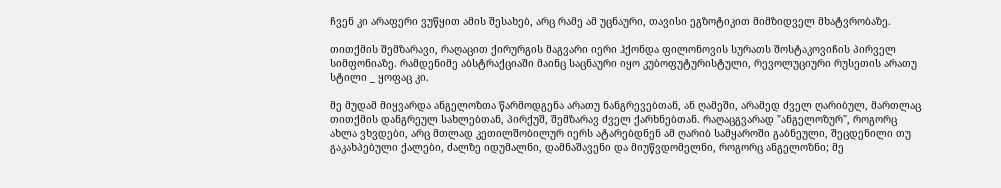ჩვენ კი არაფერი ვუწყით ამის შესახებ, არც რამე ამ უცნაური, თავისი ეგზოტიკით მიმზიდველ მხატვრობაზე.

თითქმის შემზარავი, რაღაცით ქირურგის მაგვარი იერი ჰქონდა ფილონოვის სურათს შოსტაკოვიჩის პირველ სიმფონიაზე. რამდენიმე აბსტრაქციაში მაინც საცნაური იყო კუბოფუტურისტული, რევოლუციური რუსეთის არათუ სტილი _ ყოფაც კი.

მე მუდამ მიყვარდა ანგელოზთა წარმოდგენა არათუ ნანგრევებთან, ან ღამეში, არამედ ძველ ღარიბულ, მართლაც თითქმის დანგრეულ სახლებთან, პირქუშ, შემზარავ ძველ ქარხნებთან. რაღაცგვარად "ანგელოზურ", როგორც ახლა ვხვდები, არც მთლად კეთილშობილურ იერს ატარებდნენ ამ ღარიბ სამყაროში გაბნეული, შეცდენილი თუ გაკახპებული ქალები, ძალზე იდუმალნი, დამნაშავენი და მიუწვდომელნი, როგორც ანგელოზნი; მე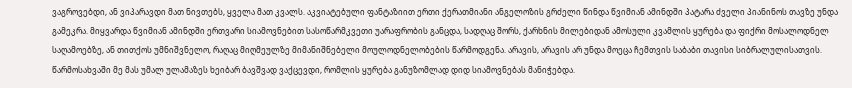ვაგროვებდი, ან ვიპარავდი მათ ნივთებს, ყველა მათ კვალს. აკვიატებული ფანტაზიით ერთი ქერათმიანი ანგელოზის გრძელი წინდა წვიმიან ამინდში პატარა ძველი პიანინოს თავზე უნდა გამეკრა. მიყვარდა წვიმიან ამინდში ერთვარი სიამოვნებით სასოწარმკვეთი უარაფრობის განცდა, სადღაც შორს, ქარხნის მილებიდან ამოსული კვამლის ყურება და ფიქრი მოსალოდნელ საღამოებზე, ან თითქოს უმნიშვნელო, რაღაც მიღმეულზე მიმანიშნებელი მოულოდნელობების წარმოდგენა. არავის, არავის არ უნდა მოეცა ჩემთვის საბაბი თავისი სიბრალულისათვის. წარმოსახვაში მე მას უმალ ულამაზეს ხეიბარ ბავშვად ვაქცევდი, რომლის ყურება განუზომლად დიდ სიამოვნებას მანიჭებდა.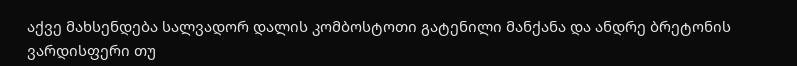აქვე მახსენდება სალვადორ დალის კომბოსტოთი გატენილი მანქანა და ანდრე ბრეტონის ვარდისფერი თუ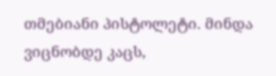თმებიანი პისტოლეტი. მინდა ვიცნობდე კაცს,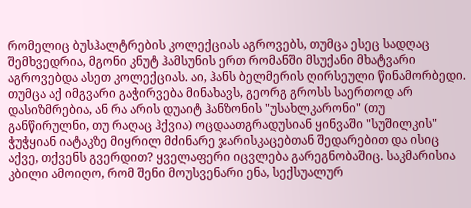რომელიც ბუსჰალტრების კოლექციას აგროვებს, თუმცა ესეც სადღაც შემხვედრია, მგონი კნუტ ჰამსუნის ერთ რომანში მსუქანი მხატვარი აგროვებდა ასეთ კოლექციას. აი, ჰანს ბელმერის ღირსეული წინამორბედი. თუმცა აქ იმგვარი გაჭირვება მინახავს, გეორგ გროსს საერთოდ არ დასიზმრებია, ან რა არის დუაიტ ჰანზონის "უსახლკარონი" (თუ განწირულნი, თუ რაღაც ჰქვია) ოცდაათგრადუსიან ყინვაში "სუშილკის" ჭუჭყიან იატაკზე მიყრილ მძინარე ჯარისკაცებთან შედარებით და ისიც აქვე, თქვენს გვერდით? ყველაფერი იცვლება გარეგნობაშიც. საკმარისია კბილი ამოიღო, რომ შენი მოუსვენარი ენა, სექსუალურ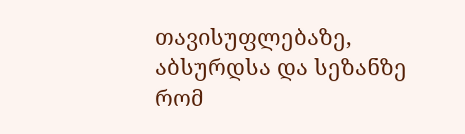თავისუფლებაზე, აბსურდსა და სეზანზე რომ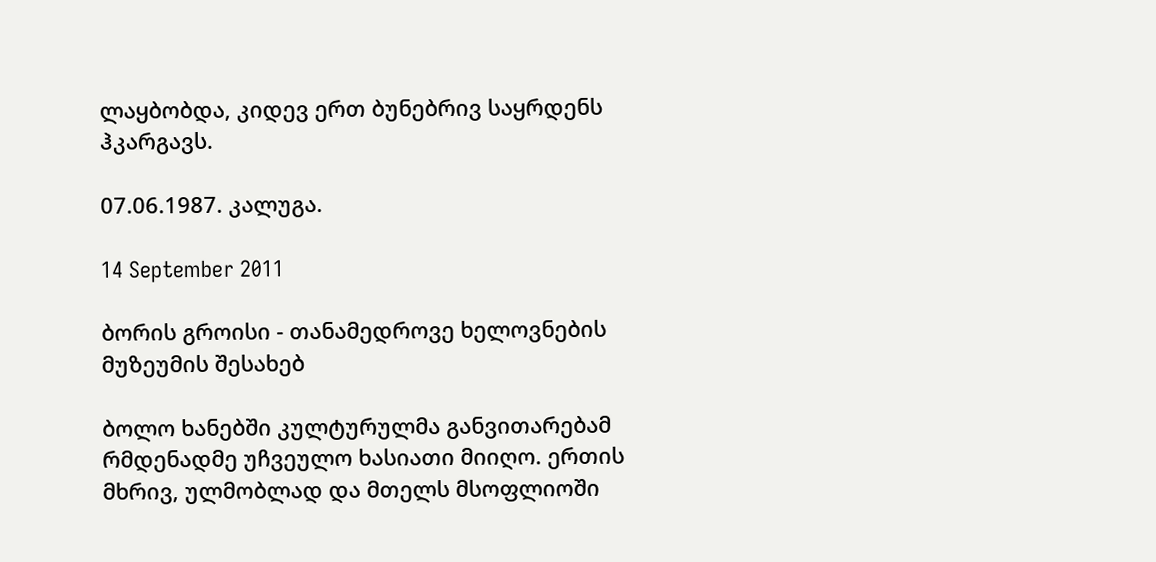ლაყბობდა, კიდევ ერთ ბუნებრივ საყრდენს ჰკარგავს.

07.06.1987. კალუგა.

14 September 2011

ბორის გროისი - თანამედროვე ხელოვნების მუზეუმის შესახებ

ბოლო ხანებში კულტურულმა განვითარებამ რმდენადმე უჩვეულო ხასიათი მიიღო. ერთის მხრივ, ულმობლად და მთელს მსოფლიოში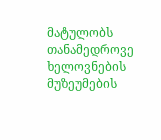მატულობს თანამედროვე ხელოვნების მუზეუმების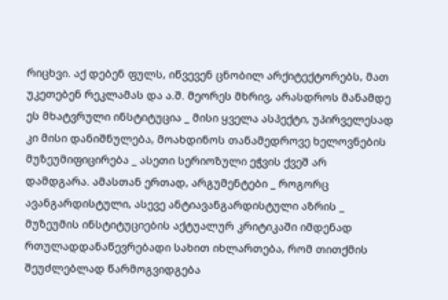რიცხვი. აქ დებენ ფულს, იწვევენ ცნობილ არქიტექტორებს, მათ უკეთებენ რეკლამას და ა.შ. მეორეს მხრივ, არასდროს მანამდე ეს მხატვრული ინსტიტუცია _ მისი ყველა ასპექტი, უპირველესად კი მისი დანიშნულება, მოახდინოს თანამედროვე ხელოვნების მუზეუმიფიცირება _ ასეთი სერიოზული ეჭვის ქვეშ არ დამდგარა. ამასთან ერთად, არგუმენტები _ როგორც ავანგარდისტული, ასევე ანტიავანგარდისტული აზრის _ მუზეუმის ინსტიტუციების აქტუალურ კრიტიკაში იმდენად რთულადდანაწევრებადი სახით იხლართება, რომ თითქმის შეუძლებლად წარმოგვიდგება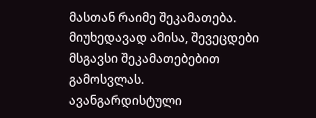მასთან რაიმე შეკამათება. მიუხედავად ამისა, შევეცდები მსგავსი შეკამათებებით გამოსვლას.
ავანგარდისტული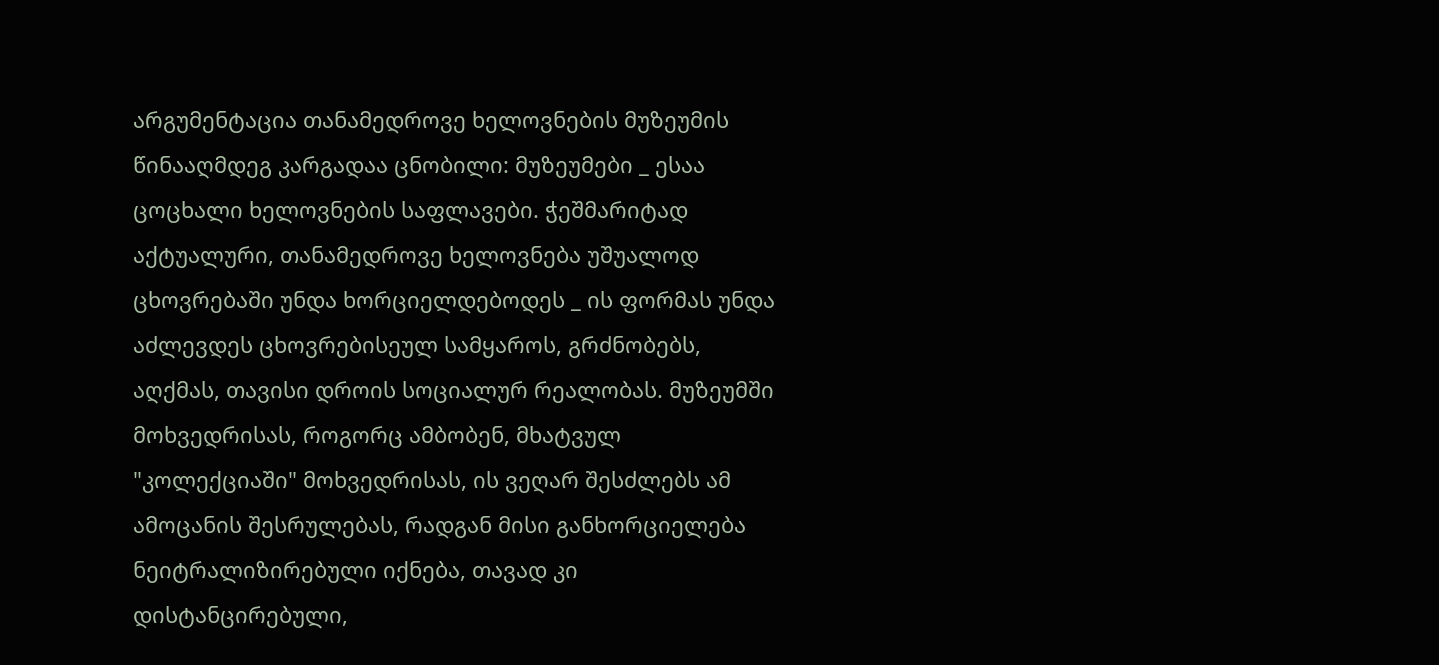არგუმენტაცია თანამედროვე ხელოვნების მუზეუმის წინააღმდეგ კარგადაა ცნობილი: მუზეუმები _ ესაა ცოცხალი ხელოვნების საფლავები. ჭეშმარიტად აქტუალური, თანამედროვე ხელოვნება უშუალოდ ცხოვრებაში უნდა ხორციელდებოდეს _ ის ფორმას უნდა აძლევდეს ცხოვრებისეულ სამყაროს, გრძნობებს, აღქმას, თავისი დროის სოციალურ რეალობას. მუზეუმში მოხვედრისას, როგორც ამბობენ, მხატვულ "კოლექციაში" მოხვედრისას, ის ვეღარ შესძლებს ამ ამოცანის შესრულებას, რადგან მისი განხორციელება ნეიტრალიზირებული იქნება, თავად კი დისტანცირებული,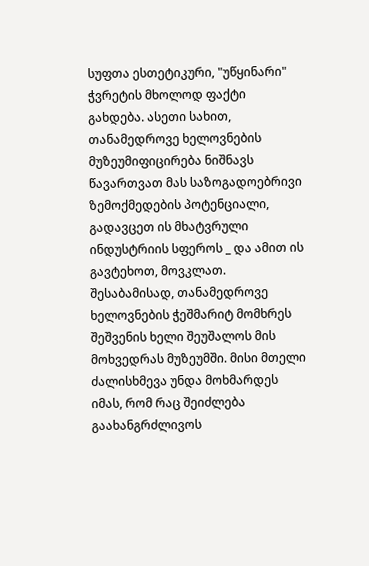სუფთა ესთეტიკური, "უწყინარი" ჭვრეტის მხოლოდ ფაქტი გახდება. ასეთი სახით, თანამედროვე ხელოვნების მუზეუმიფიცირება ნიშნავს წავართვათ მას საზოგადოებრივი ზემოქმედების პოტენციალი, გადავცეთ ის მხატვრული ინდუსტრიის სფეროს _ და ამით ის გავტეხოთ, მოვკლათ. შესაბამისად, თანამედროვე ხელოვნების ჭეშმარიტ მომხრეს შეშვენის ხელი შეუშალოს მის მოხვედრას მუზეუმში. მისი მთელი ძალისხმევა უნდა მოხმარდეს იმას, რომ რაც შეიძლება გაახანგრძლივოს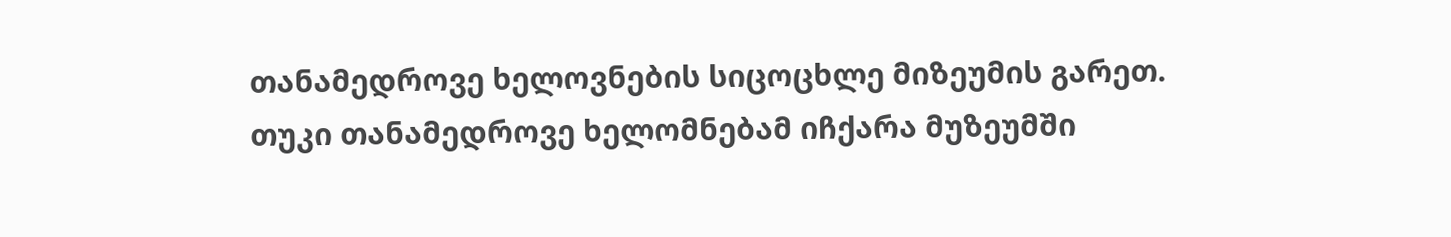თანამედროვე ხელოვნების სიცოცხლე მიზეუმის გარეთ. თუკი თანამედროვე ხელომნებამ იჩქარა მუზეუმში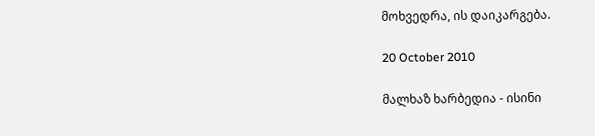მოხვედრა, ის დაიკარგება.

20 October 2010

მალხაზ ხარბედია - ისინი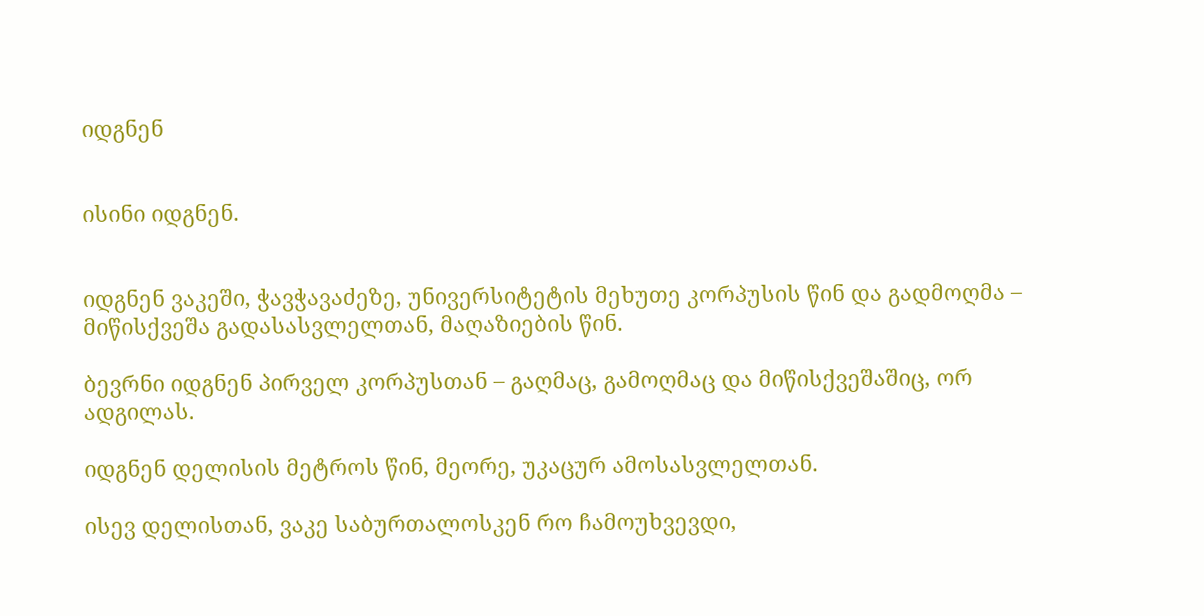იდგნენ


ისინი იდგნენ.


იდგნენ ვაკეში, ჭავჭავაძეზე, უნივერსიტეტის მეხუთე კორპუსის წინ და გადმოღმა – მიწისქვეშა გადასასვლელთან, მაღაზიების წინ.

ბევრნი იდგნენ პირველ კორპუსთან – გაღმაც, გამოღმაც და მიწისქვეშაშიც, ორ ადგილას.

იდგნენ დელისის მეტროს წინ, მეორე, უკაცურ ამოსასვლელთან.

ისევ დელისთან, ვაკე საბურთალოსკენ რო ჩამოუხვევდი,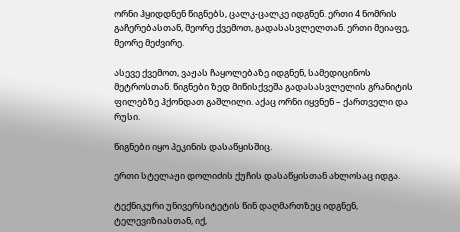ორნი ჰყიდდნენ წიგნებს, ცალკ-ცალკე იდგნენ. ერთი 4 ნომრის გაჩერებასთან, მეორე ქვემოთ, გადასასვლელთან. ერთი მეიაფე, მეორე მეძვირე.

ასევე ქვემოთ, ვაჟას ჩაყოლებაზე იდგნენ, სამედიცინოს მეტროსთან. წიგნები ზედ მიწისქვეშა გადასასვლელის გრანიტის ფილებზე ჰქონდათ გაშლილი. აქაც ორნი იყვნენ – ქართველი და რუსი.

წიგნები იყო პეკინის დასაწყისშიც.

ერთი სტელაჟი დოლიძის ქუჩის დასაწყისთან ახლოსაც იდგა.

ტექნიკური უნივერსიტეტის წინ დაღმართზეც იდგნენ, ტელევიზიასთან, იქ,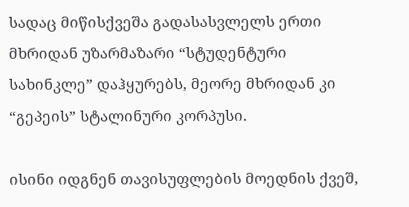სადაც მიწისქვეშა გადასასვლელს ერთი მხრიდან უზარმაზარი “სტუდენტური სახინკლე” დაჰყურებს, მეორე მხრიდან კი “გეპეის” სტალინური კორპუსი.

ისინი იდგნენ თავისუფლების მოედნის ქვეშ,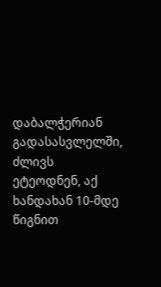დაბალჭერიან გადასასვლელში, ძლივს ეტეოდნენ, აქ ხანდახან 10-მდე წიგნით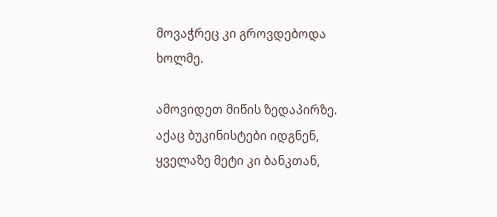მოვაჭრეც კი გროვდებოდა ხოლმე.

ამოვიდეთ მიწის ზედაპირზე. აქაც ბუკინისტები იდგნენ, ყველაზე მეტი კი ბანკთან,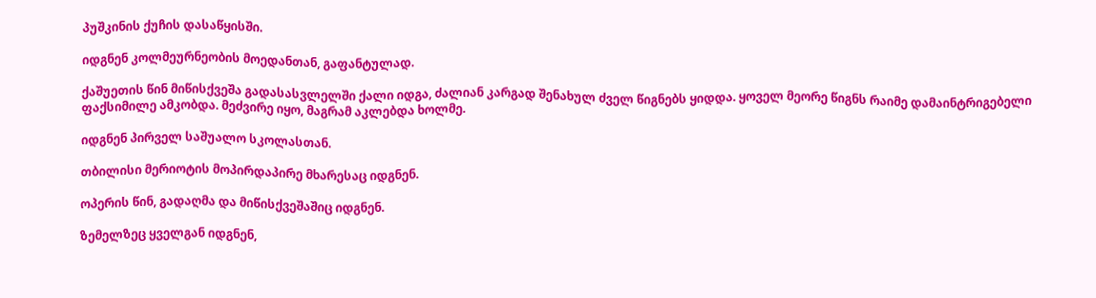პუშკინის ქუჩის დასაწყისში.

იდგნენ კოლმეურნეობის მოედანთან, გაფანტულად.

ქაშუეთის წინ მიწისქვეშა გადასასვლელში ქალი იდგა, ძალიან კარგად შენახულ ძველ წიგნებს ყიდდა. ყოველ მეორე წიგნს რაიმე დამაინტრიგებელი ფაქსიმილე ამკობდა. მეძვირე იყო, მაგრამ აკლებდა ხოლმე.

იდგნენ პირველ საშუალო სკოლასთან.

თბილისი მერიოტის მოპირდაპირე მხარესაც იდგნენ.

ოპერის წინ, გადაღმა და მიწისქვეშაშიც იდგნენ.

ზემელზეც ყველგან იდგნენ,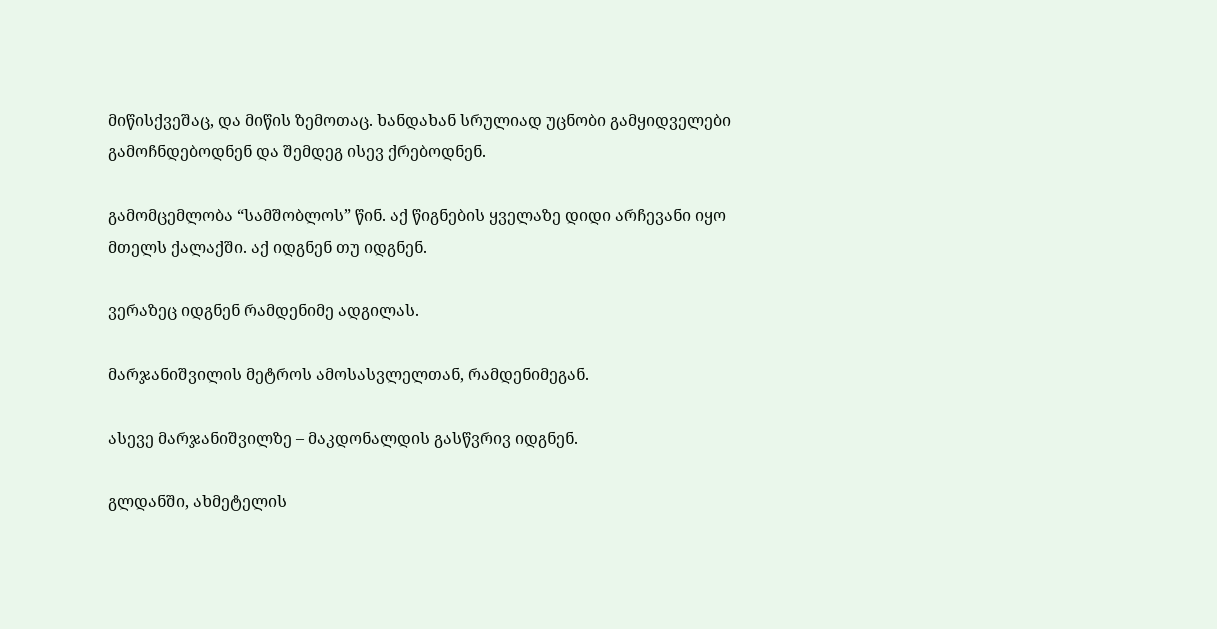მიწისქვეშაც, და მიწის ზემოთაც. ხანდახან სრულიად უცნობი გამყიდველები გამოჩნდებოდნენ და შემდეგ ისევ ქრებოდნენ.

გამომცემლობა “სამშობლოს” წინ. აქ წიგნების ყველაზე დიდი არჩევანი იყო მთელს ქალაქში. აქ იდგნენ თუ იდგნენ.

ვერაზეც იდგნენ რამდენიმე ადგილას.

მარჯანიშვილის მეტროს ამოსასვლელთან, რამდენიმეგან.

ასევე მარჯანიშვილზე – მაკდონალდის გასწვრივ იდგნენ.

გლდანში, ახმეტელის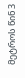მეტროს წინ 3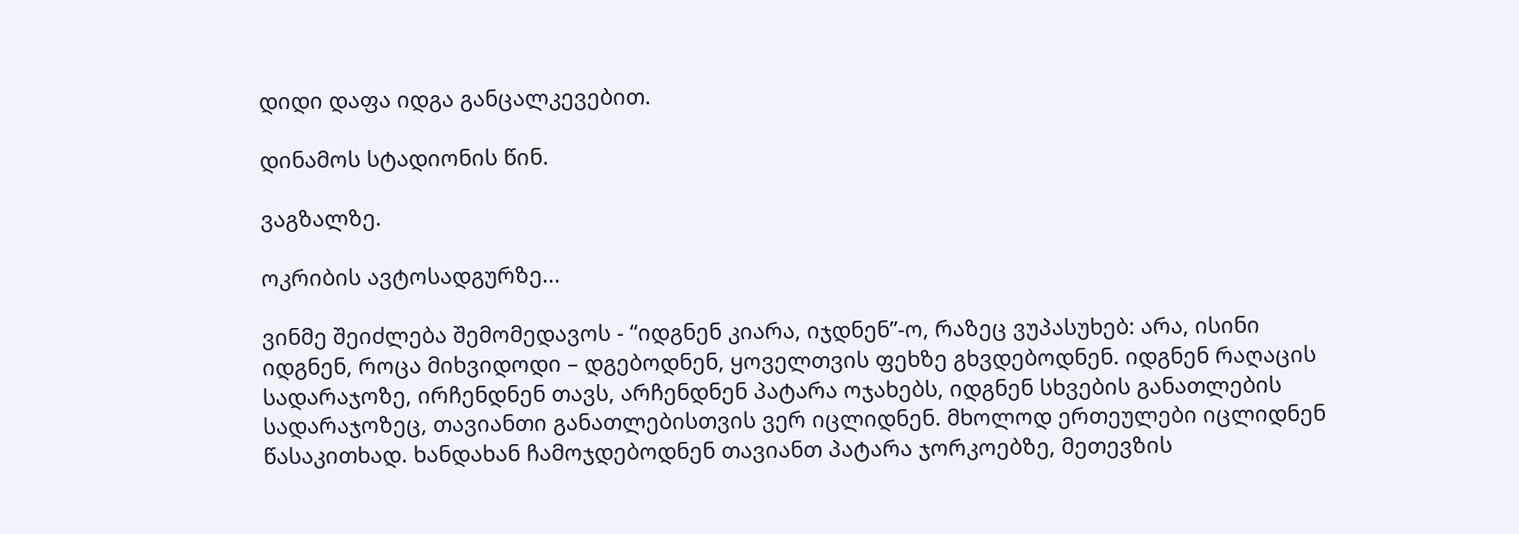დიდი დაფა იდგა განცალკევებით.

დინამოს სტადიონის წინ.

ვაგზალზე.

ოკრიბის ავტოსადგურზე...

ვინმე შეიძლება შემომედავოს - “იდგნენ კიარა, იჯდნენ”-ო, რაზეც ვუპასუხებ: არა, ისინი იდგნენ, როცა მიხვიდოდი – დგებოდნენ, ყოველთვის ფეხზე გხვდებოდნენ. იდგნენ რაღაცის სადარაჯოზე, ირჩენდნენ თავს, არჩენდნენ პატარა ოჯახებს, იდგნენ სხვების განათლების სადარაჯოზეც, თავიანთი განათლებისთვის ვერ იცლიდნენ. მხოლოდ ერთეულები იცლიდნენ წასაკითხად. ხანდახან ჩამოჯდებოდნენ თავიანთ პატარა ჯორკოებზე, მეთევზის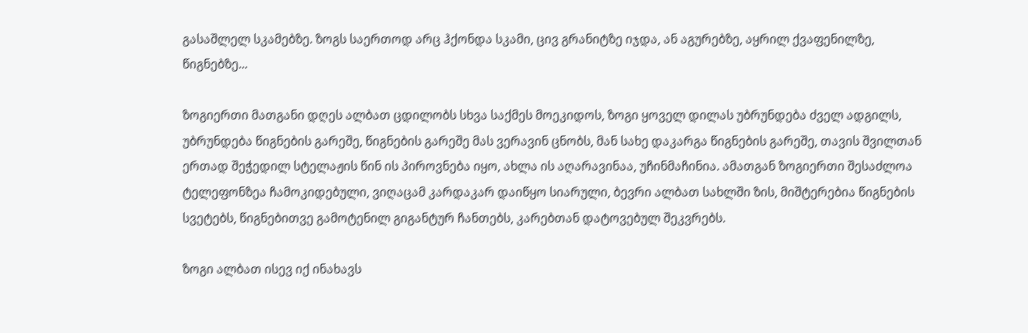გასაშლელ სკამებზე. ზოგს საერთოდ არც ჰქონდა სკამი, ცივ გრანიტზე იჯდა, ან აგურებზე, აყრილ ქვაფენილზე, წიგნებზე...

ზოგიერთი მათგანი დღეს ალბათ ცდილობს სხვა საქმეს მოეკიდოს, ზოგი ყოველ დილას უბრუნდება ძველ ადგილს, უბრუნდება წიგნების გარეშე, წიგნების გარეშე მას ვერავინ ცნობს, მან სახე დაკარგა წიგნების გარეშე, თავის შვილთან ერთად შეჭედილ სტელაჟის წინ ის პიროვნება იყო, ახლა ის აღარავინაა, უჩინმაჩინია. ამათგან ზოგიერთი შესაძლოა ტელეფონზეა ჩამოკიდებული, ვიღაცამ კარდაკარ დაიწყო სიარული, ბევრი ალბათ სახლში ზის, მიშტერებია წიგნების სვეტებს, წიგნებითვე გამოტენილ გიგანტურ ჩანთებს, კარებთან დატოვებულ შეკვრებს.

ზოგი ალბათ ისევ იქ ინახავს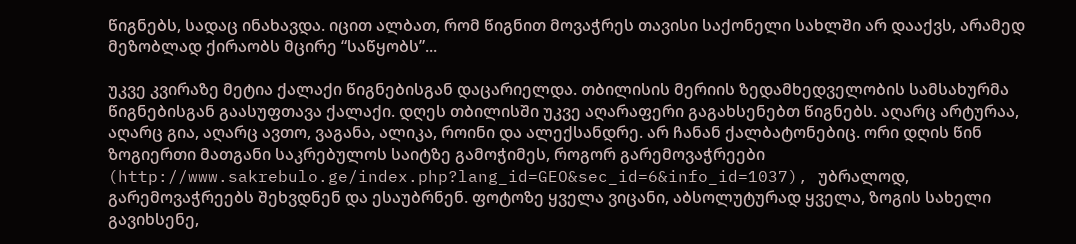წიგნებს, სადაც ინახავდა. იცით ალბათ, რომ წიგნით მოვაჭრეს თავისი საქონელი სახლში არ დააქვს, არამედ მეზობლად ქირაობს მცირე “საწყობს”...

უკვე კვირაზე მეტია ქალაქი წიგნებისგან დაცარიელდა. თბილისის მერიის ზედამხედველობის სამსახურმა წიგნებისგან გაასუფთავა ქალაქი. დღეს თბილისში უკვე აღარაფერი გაგახსენებთ წიგნებს. აღარც არტურაა, აღარც გია, აღარც ავთო, ვაგანა, ალიკა, როინი და ალექსანდრე. არ ჩანან ქალბატონებიც. ორი დღის წინ ზოგიერთი მათგანი საკრებულოს საიტზე გამოჭიმეს, როგორ გარემოვაჭრეები (http://www.sakrebulo.ge/index.php?lang_id=GEO&sec_id=6&info_id=1037), უბრალოდ, გარემოვაჭრეებს შეხვდნენ და ესაუბრნენ. ფოტოზე ყველა ვიცანი, აბსოლუტურად ყველა, ზოგის სახელი გავიხსენე,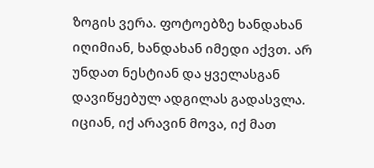ზოგის ვერა. ფოტოებზე ხანდახან იღიმიან, ხანდახან იმედი აქვთ. არ უნდათ ნესტიან და ყველასგან დავიწყებულ ადგილას გადასვლა. იციან, იქ არავინ მოვა, იქ მათ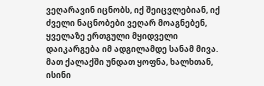ვეღარავინ იცნობს, იქ შეიცვლებიან, იქ ძველი ნაცნობები ვეღარ მოაგნებენ, ყველაზე ერთგული მყიდველი დაიკარგება იმ ადგილამდე სანამ მივა. მათ ქალაქში უნდათ ყოფნა, ხალხთან, ისინი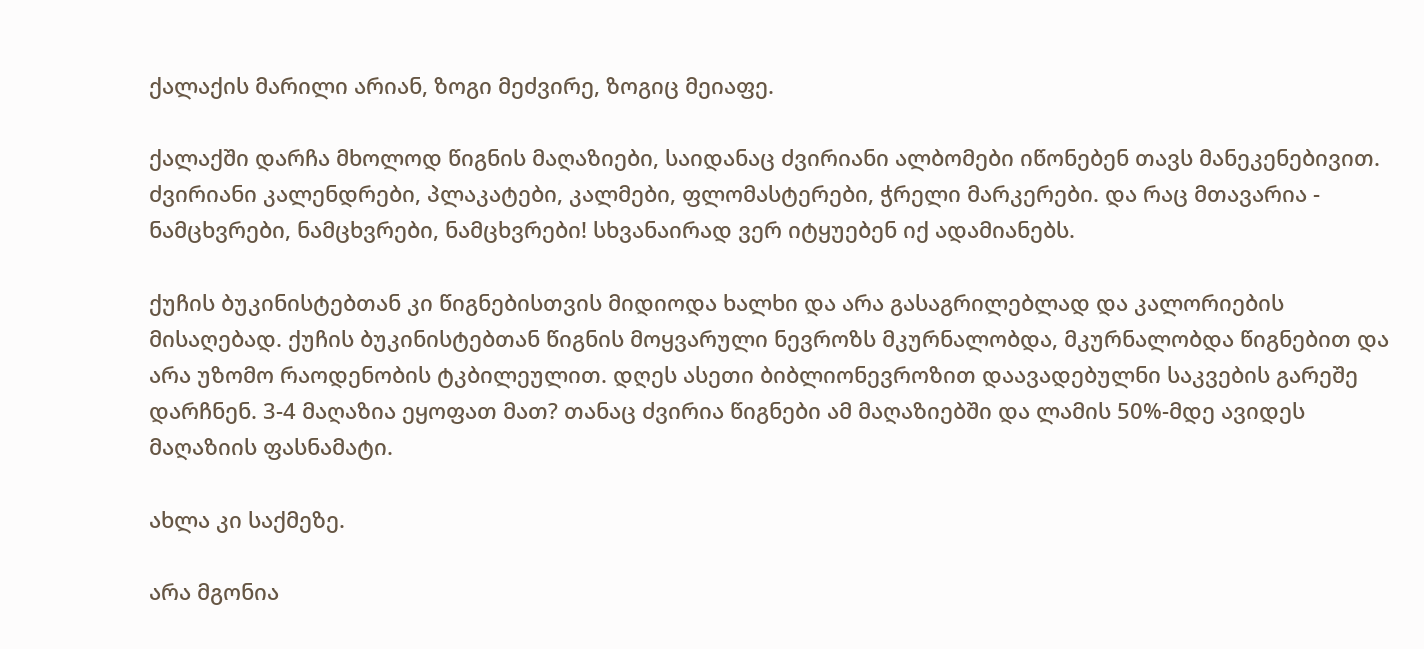ქალაქის მარილი არიან, ზოგი მეძვირე, ზოგიც მეიაფე.

ქალაქში დარჩა მხოლოდ წიგნის მაღაზიები, საიდანაც ძვირიანი ალბომები იწონებენ თავს მანეკენებივით. ძვირიანი კალენდრები, პლაკატები, კალმები, ფლომასტერები, ჭრელი მარკერები. და რაც მთავარია - ნამცხვრები, ნამცხვრები, ნამცხვრები! სხვანაირად ვერ იტყუებენ იქ ადამიანებს.

ქუჩის ბუკინისტებთან კი წიგნებისთვის მიდიოდა ხალხი და არა გასაგრილებლად და კალორიების მისაღებად. ქუჩის ბუკინისტებთან წიგნის მოყვარული ნევროზს მკურნალობდა, მკურნალობდა წიგნებით და არა უზომო რაოდენობის ტკბილეულით. დღეს ასეთი ბიბლიონევროზით დაავადებულნი საკვების გარეშე დარჩნენ. 3-4 მაღაზია ეყოფათ მათ? თანაც ძვირია წიგნები ამ მაღაზიებში და ლამის 50%-მდე ავიდეს მაღაზიის ფასნამატი.

ახლა კი საქმეზე.

არა მგონია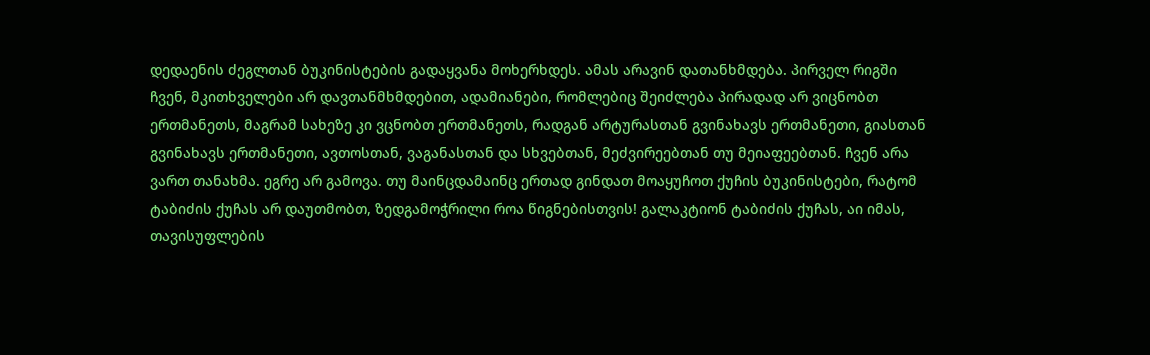დედაენის ძეგლთან ბუკინისტების გადაყვანა მოხერხდეს. ამას არავინ დათანხმდება. პირველ რიგში ჩვენ, მკითხველები არ დავთანმხმდებით, ადამიანები, რომლებიც შეიძლება პირადად არ ვიცნობთ ერთმანეთს, მაგრამ სახეზე კი ვცნობთ ერთმანეთს, რადგან არტურასთან გვინახავს ერთმანეთი, გიასთან გვინახავს ერთმანეთი, ავთოსთან, ვაგანასთან და სხვებთან, მეძვირეებთან თუ მეიაფეებთან. ჩვენ არა ვართ თანახმა. ეგრე არ გამოვა. თუ მაინცდამაინც ერთად გინდათ მოაყუჩოთ ქუჩის ბუკინისტები, რატომ ტაბიძის ქუჩას არ დაუთმობთ, ზედგამოჭრილი როა წიგნებისთვის! გალაკტიონ ტაბიძის ქუჩას, აი იმას, თავისუფლების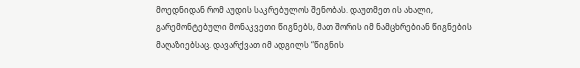მოედნიდან რომ აუდის საკრებულოს შენობას. დაუთმეთ ის ახალი, გარემონტებული მონაკვეთი წიგნებს, მათ შორის იმ ნამცხრებიან წიგნების მაღაზიებსაც. დავარქვათ იმ ადგილს “წიგნის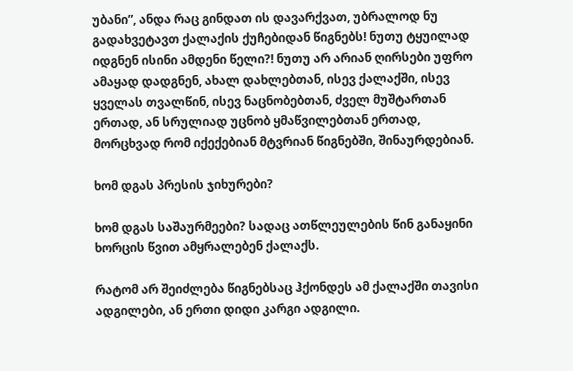უბანი”, ანდა რაც გინდათ ის დავარქვათ, უბრალოდ ნუ გადახვეტავთ ქალაქის ქუჩებიდან წიგნებს! ნუთუ ტყუილად იდგნენ ისინი ამდენი წელი?! ნუთუ არ არიან ღირსები უფრო ამაყად დადგნენ, ახალ დახლებთან, ისევ ქალაქში, ისევ ყველას თვალწინ, ისევ ნაცნობებთან, ძველ მუშტართან ერთად, ან სრულიად უცნობ ყმაწვილებთან ერთად, მორცხვად რომ იქექებიან მტვრიან წიგნებში, შინაურდებიან.

ხომ დგას პრესის ჯიხურები?

ხომ დგას საშაურმეები? სადაც ათწლეულების წინ განაყინი ხორცის წვით ამყრალებენ ქალაქს.

რატომ არ შეიძლება წიგნებსაც ჰქონდეს ამ ქალაქში თავისი ადგილები, ან ერთი დიდი კარგი ადგილი.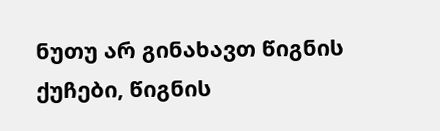ნუთუ არ გინახავთ წიგნის ქუჩები, წიგნის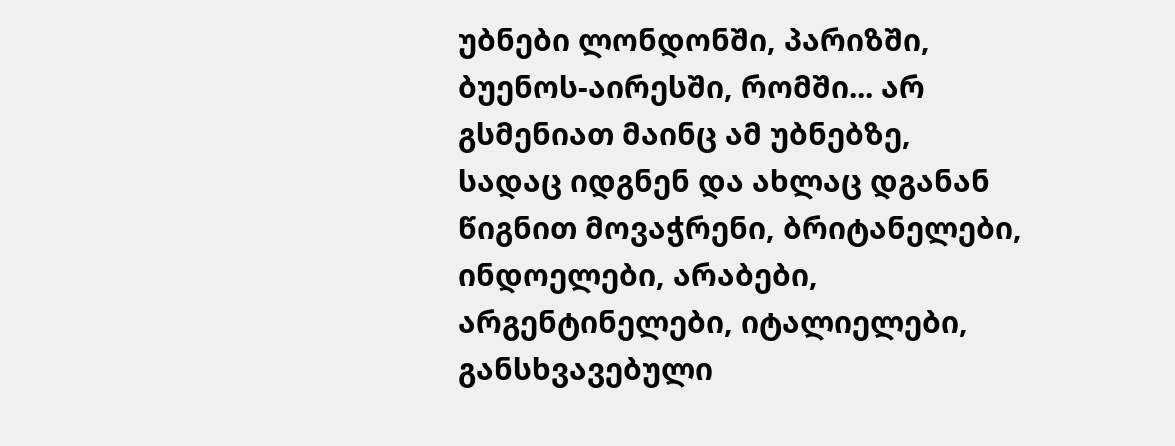უბნები ლონდონში, პარიზში, ბუენოს-აირესში, რომში... არ გსმენიათ მაინც ამ უბნებზე, სადაც იდგნენ და ახლაც დგანან წიგნით მოვაჭრენი, ბრიტანელები, ინდოელები, არაბები, არგენტინელები, იტალიელები, განსხვავებული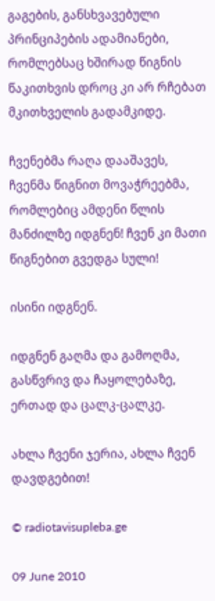გაგების, განსხვავებული პრინციპების ადამიანები, რომლებსაც ხშირად წიგნის წაკითხვის დროც კი არ რჩებათ მკითხველის გადამკიდე.

ჩვენებმა რაღა დააშავეს, ჩვენმა წიგნით მოვაჭრეებმა, რომლებიც ამდენი წლის მანძილზე იდგნენ! ჩვენ კი მათი წიგნებით გვედგა სული!

ისინი იდგნენ.

იდგნენ გაღმა და გამოღმა, გასწვრივ და ჩაყოლებაზე, ერთად და ცალკ-ცალკე.

ახლა ჩვენი ჯერია, ახლა ჩვენ დავდგებით!

© radiotavisupleba.ge

09 June 2010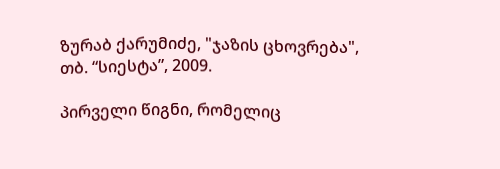ზურაბ ქარუმიძე, "ჯაზის ცხოვრება", თბ. “სიესტა”, 2009.

პირველი წიგნი, რომელიც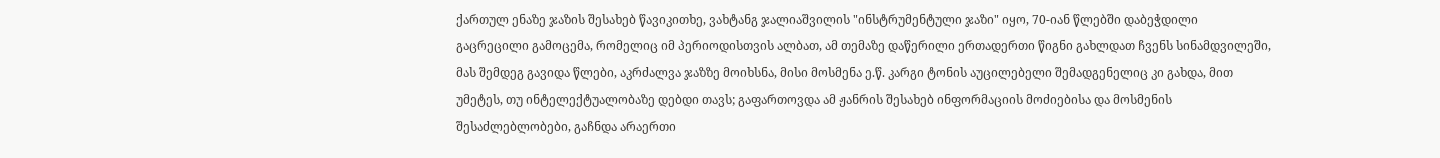ქართულ ენაზე ჯაზის შესახებ წავიკითხე, ვახტანგ ჯალიაშვილის "ინსტრუმენტული ჯაზი" იყო, 70-იან წლებში დაბეჭდილი გაცრეცილი გამოცემა, რომელიც იმ პერიოდისთვის ალბათ, ამ თემაზე დაწერილი ერთადერთი წიგნი გახლდათ ჩვენს სინამდვილეში, მას შემდეგ გავიდა წლები, აკრძალვა ჯაზზე მოიხსნა, მისი მოსმენა ე.წ. კარგი ტონის აუცილებელი შემადგენელიც კი გახდა, მით უმეტეს, თუ ინტელექტუალობაზე დებდი თავს; გაფართოვდა ამ ჟანრის შესახებ ინფორმაციის მოძიებისა და მოსმენის შესაძლებლობები, გაჩნდა არაერთი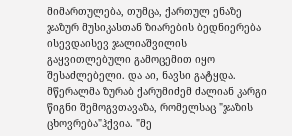მიმართულება, თუმცა, ქართულ ენაზე ჯაზურ მუსიკასთან ზიარების ბედნიერება ისევდაისევ ჯალიაშვილის გაყვითლებული გამოცემით იყო შესაძლებელი. და აი, ნავსი გატყდა. მწერალმა ზურაბ ქარუმიძემ ძალიან კარგი წიგნი შემოგვთავაზა, რომელსაც "ჯაზის ცხოვრება"ჰქვია. "მე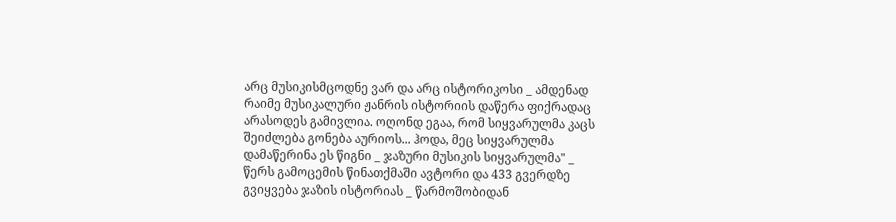არც მუსიკისმცოდნე ვარ და არც ისტორიკოსი _ ამდენად რაიმე მუსიკალური ჟანრის ისტორიის დაწერა ფიქრადაც არასოდეს გამივლია. ოღონდ ეგაა, რომ სიყვარულმა კაცს შეიძლება გონება აურიოს... ჰოდა, მეც სიყვარულმა დამაწერინა ეს წიგნი _ ჯაზური მუსიკის სიყვარულმა" _ წერს გამოცემის წინათქმაში ავტორი და 433 გვერდზე გვიყვება ჯაზის ისტორიას _ წარმოშობიდან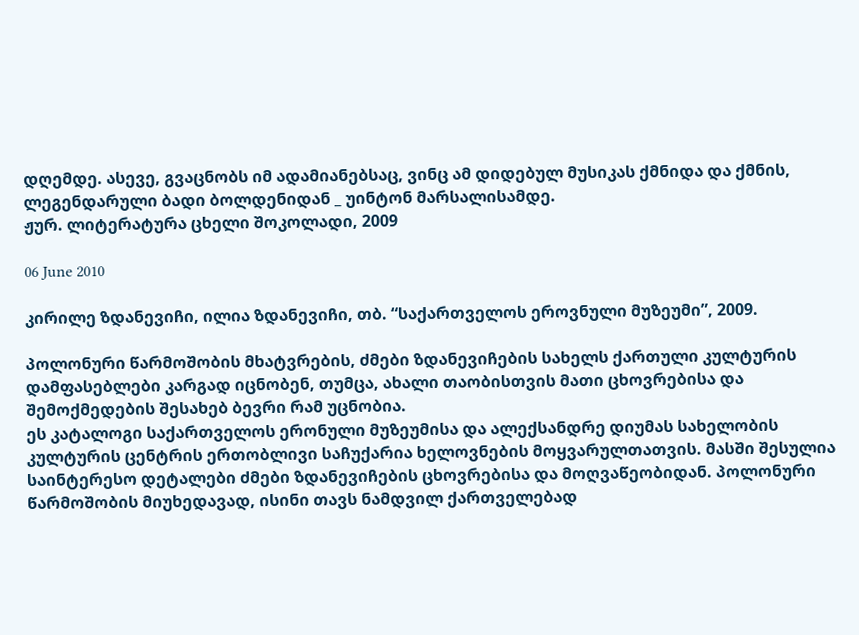დღემდე. ასევე, გვაცნობს იმ ადამიანებსაც, ვინც ამ დიდებულ მუსიკას ქმნიდა და ქმნის, ლეგენდარული ბადი ბოლდენიდან _ უინტონ მარსალისამდე.
ჟურ. ლიტერატურა ცხელი შოკოლადი, 2009

06 June 2010

კირილე ზდანევიჩი, ილია ზდანევიჩი, თბ. “საქართველოს ეროვნული მუზეუმი”, 2009.

პოლონური წარმოშობის მხატვრების, ძმები ზდანევიჩების სახელს ქართული კულტურის დამფასებლები კარგად იცნობენ, თუმცა, ახალი თაობისთვის მათი ცხოვრებისა და შემოქმედების შესახებ ბევრი რამ უცნობია.
ეს კატალოგი საქართველოს ერონული მუზეუმისა და ალექსანდრე დიუმას სახელობის კულტურის ცენტრის ერთობლივი საჩუქარია ხელოვნების მოყვარულთათვის. მასში შესულია საინტერესო დეტალები ძმები ზდანევიჩების ცხოვრებისა და მოღვაწეობიდან. პოლონური წარმოშობის მიუხედავად, ისინი თავს ნამდვილ ქართველებად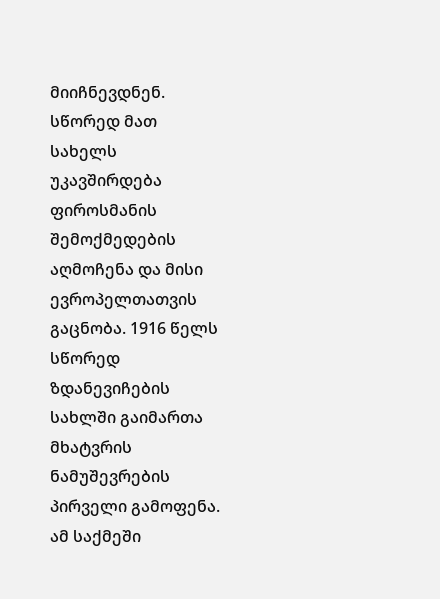მიიჩნევდნენ. სწორედ მათ სახელს უკავშირდება ფიროსმანის შემოქმედების აღმოჩენა და მისი ევროპელთათვის გაცნობა. 1916 წელს სწორედ ზდანევიჩების სახლში გაიმართა მხატვრის ნამუშევრების პირველი გამოფენა. ამ საქმეში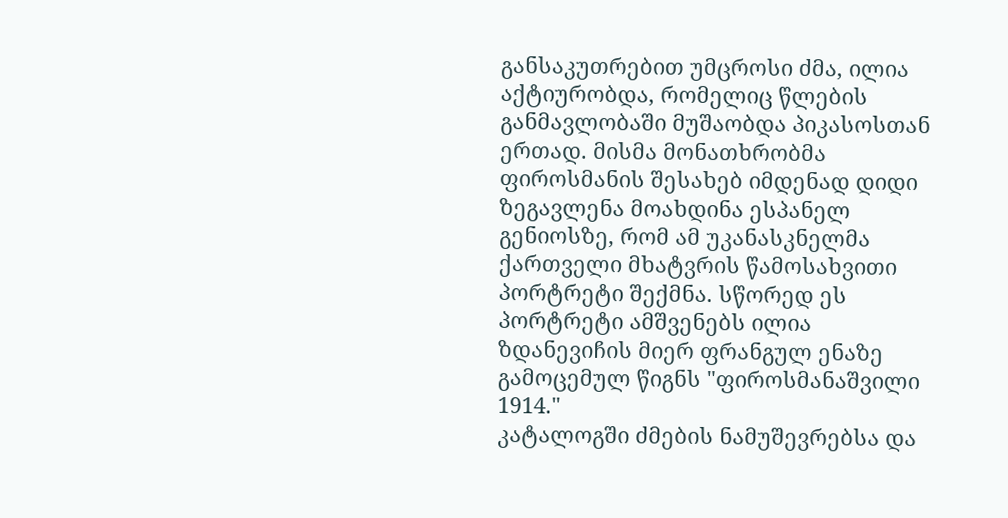განსაკუთრებით უმცროსი ძმა, ილია აქტიურობდა, რომელიც წლების განმავლობაში მუშაობდა პიკასოსთან ერთად. მისმა მონათხრობმა ფიროსმანის შესახებ იმდენად დიდი ზეგავლენა მოახდინა ესპანელ გენიოსზე, რომ ამ უკანასკნელმა ქართველი მხატვრის წამოსახვითი პორტრეტი შექმნა. სწორედ ეს პორტრეტი ამშვენებს ილია ზდანევიჩის მიერ ფრანგულ ენაზე გამოცემულ წიგნს "ფიროსმანაშვილი 1914."
კატალოგში ძმების ნამუშევრებსა და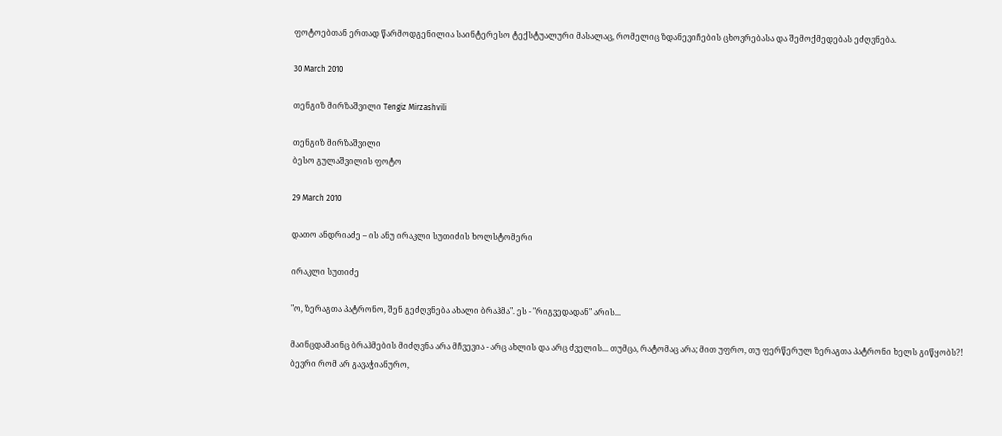ფოტოებთან ერთად წარმოდგენილია საინტერესო ტექსტუალური მასალაც, რომელიც ზდანევიჩების ცხოვრებასა და შემოქმედებას ეძღვნება.

30 March 2010

თენგიზ მირზაშვილი Tengiz Mirzashvili

თენგიზ მირზაშვილი
ბესო გულაშვილის ფოტო

29 March 2010

დათო ანდრიაძე – ის ანუ ირაკლი სუთიძის ხოლსტომერი

ირაკლი სუთიძე

"ო, ზერაგთა პატრონო, შენ გეძღვნება ახალი ბრაჰმა". ეს - "რიგვედადან" არის...

მაინცდამაინც ბრაჰმების მიძღვნა არა მჩვევია - არც ახლის და არც ძველის... თუმცა, რატომაც არა; მით უფრო, თუ ფერწერულ ზერაგთა პატრონი ხელს გიწყობს?!
ბევრი რომ არ გავაჭიანურო,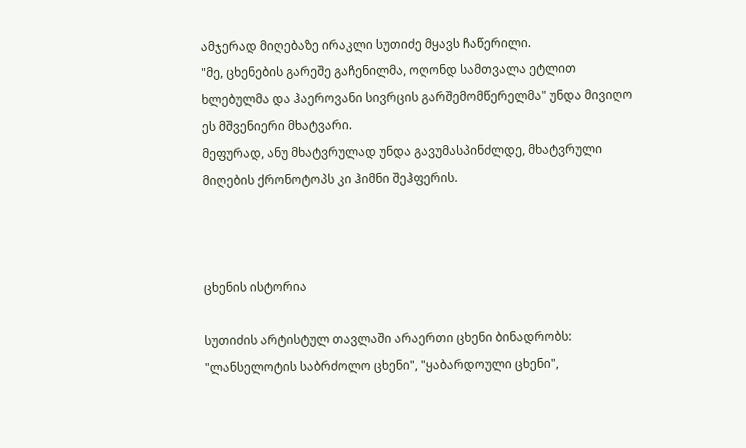ამჯერად მიღებაზე ირაკლი სუთიძე მყავს ჩაწერილი.
"მე, ცხენების გარეშე გაჩენილმა, ოღონდ სამთვალა ეტლით ხლებულმა და ჰაეროვანი სივრცის გარშემომწერელმა" უნდა მივიღო ეს მშვენიერი მხატვარი.
მეფურად, ანუ მხატვრულად უნდა გავუმასპინძლდე, მხატვრული მიღების ქრონოტოპს კი ჰიმნი შეჰფერის.



ცხენის ისტორია

სუთიძის არტისტულ თავლაში არაერთი ცხენი ბინადრობს: "ლანსელოტის საბრძოლო ცხენი", "ყაბარდოული ცხენი",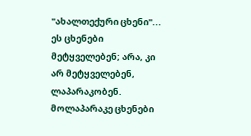"ახალთექური ცხენი"...
ეს ცხენები მეტყველებენ; არა, კი არ მეტყველებენ, ლაპარაკობენ.
მოლაპარაკე ცხენები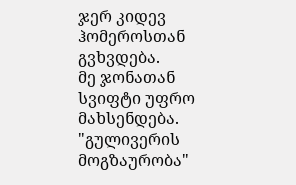ჯერ კიდევ ჰომეროსთან გვხვდება.
მე ჯონათან სვიფტი უფრო მახსენდება.
"გულივერის მოგზაურობა"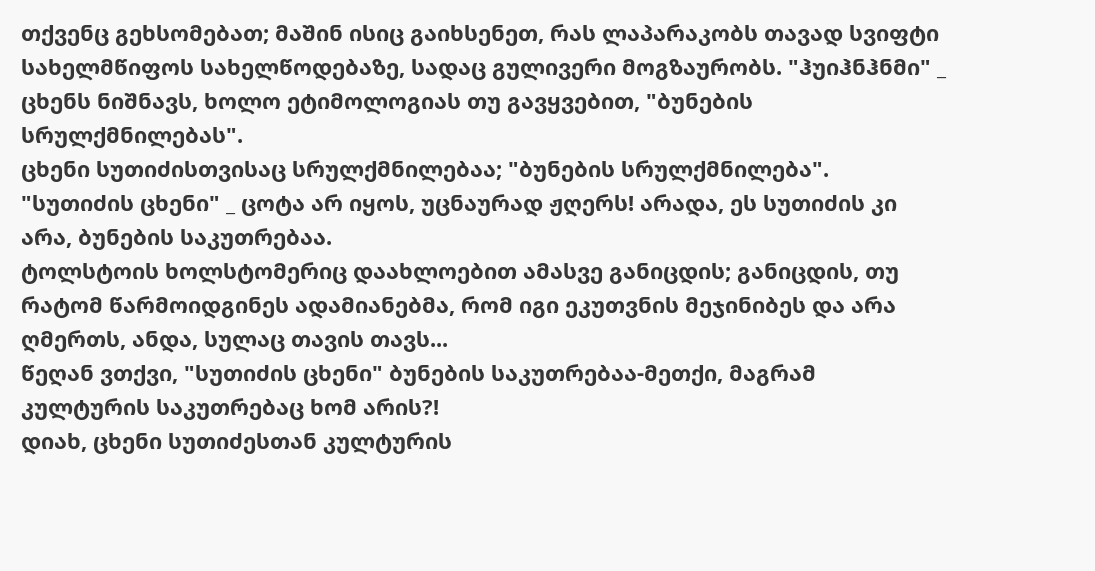თქვენც გეხსომებათ; მაშინ ისიც გაიხსენეთ, რას ლაპარაკობს თავად სვიფტი სახელმწიფოს სახელწოდებაზე, სადაც გულივერი მოგზაურობს. "ჰუიჰნჰნმი" _ ცხენს ნიშნავს, ხოლო ეტიმოლოგიას თუ გავყვებით, "ბუნების სრულქმნილებას".
ცხენი სუთიძისთვისაც სრულქმნილებაა; "ბუნების სრულქმნილება".
"სუთიძის ცხენი" _ ცოტა არ იყოს, უცნაურად ჟღერს! არადა, ეს სუთიძის კი არა, ბუნების საკუთრებაა.
ტოლსტოის ხოლსტომერიც დაახლოებით ამასვე განიცდის; განიცდის, თუ რატომ წარმოიდგინეს ადამიანებმა, რომ იგი ეკუთვნის მეჯინიბეს და არა ღმერთს, ანდა, სულაც თავის თავს...
წეღან ვთქვი, "სუთიძის ცხენი" ბუნების საკუთრებაა-მეთქი, მაგრამ კულტურის საკუთრებაც ხომ არის?!
დიახ, ცხენი სუთიძესთან კულტურის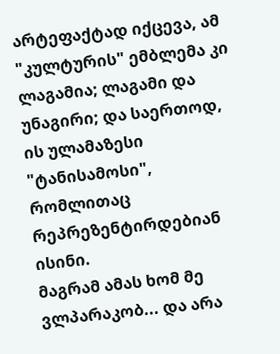არტეფაქტად იქცევა, ამ "კულტურის" ემბლემა კი ლაგამია; ლაგამი და უნაგირი; და საერთოდ, ის ულამაზესი "ტანისამოსი", რომლითაც რეპრეზენტირდებიან ისინი.
მაგრამ ამას ხომ მე ვლპარაკობ... და არა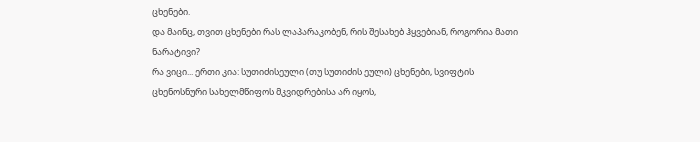ცხენები.
და მაინც, თვით ცხენები რას ლაპარაკობენ, რის შესახებ ჰყვებიან, როგორია მათი ნარატივი?
რა ვიცი... ერთი კია: სუთიძისეული (თუ სუთიძის ეული) ცხენები, სვიფტის ცხენოსნური სახელმწიფოს მკვიდრებისა არ იყოს,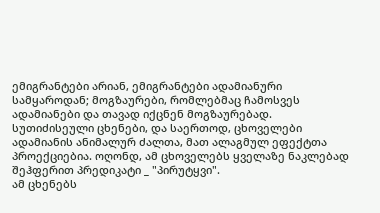ემიგრანტები არიან, ემიგრანტები ადამიანური სამყაროდან; მოგზაურები, რომლებმაც ჩამოსვეს ადამიანები და თავად იქცნენ მოგზაურებად.
სუთიძისეული ცხენები, და საერთოდ, ცხოველები ადამიანის ანიმალურ ძალთა, მათ ალაგმულ ეფექტთა პროექციებია. ოღონდ, ამ ცხოველებს ყველაზე ნაკლებად შეჰფერით პრედიკატი _ "პირუტყვი".
ამ ცხენებს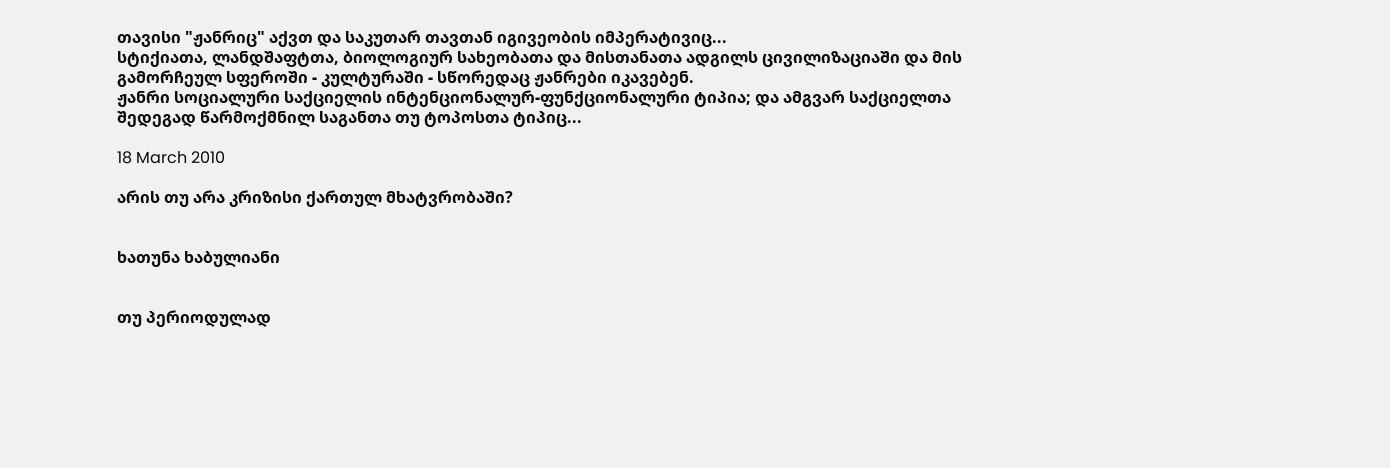თავისი "ჟანრიც" აქვთ და საკუთარ თავთან იგივეობის იმპერატივიც...
სტიქიათა, ლანდშაფტთა, ბიოლოგიურ სახეობათა და მისთანათა ადგილს ცივილიზაციაში და მის გამორჩეულ სფეროში - კულტურაში - სწორედაც ჟანრები იკავებენ.
ჟანრი სოციალური საქციელის ინტენციონალურ-ფუნქციონალური ტიპია; და ამგვარ საქციელთა შედეგად წარმოქმნილ საგანთა თუ ტოპოსთა ტიპიც...

18 March 2010

არის თუ არა კრიზისი ქართულ მხატვრობაში?


ხათუნა ხაბულიანი


თუ პერიოდულად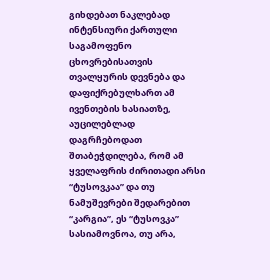გიხდებათ ნაკლებად ინტენსიური ქართული საგამოფენო ცხოვრებისათვის თვალყურის დევნება და დაფიქრებულხართ ამ ივენთების ხასიათზე, აუცილებლად დაგრჩებოდათ შთაბეჭდილება, რომ ამ ყველაფრის ძირითადი არსი “ტუსოვკაა” და თუ ნამუშევრები შედარებით “კარგია”, ეს “ტუსოვკა” სასიამოვნოა, თუ არა,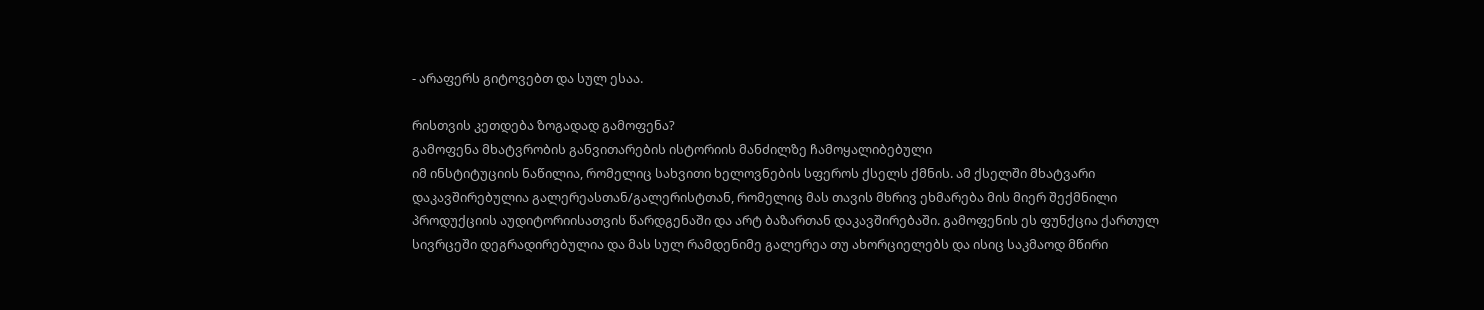- არაფერს გიტოვებთ და სულ ესაა.

რისთვის კეთდება ზოგადად გამოფენა?
გამოფენა მხატვრობის განვითარების ისტორიის მანძილზე ჩამოყალიბებული
იმ ინსტიტუციის ნაწილია, რომელიც სახვითი ხელოვნების სფეროს ქსელს ქმნის. ამ ქსელში მხატვარი დაკავშირებულია გალერეასთან/გალერისტთან, რომელიც მას თავის მხრივ ეხმარება მის მიერ შექმნილი პროდუქციის აუდიტორიისათვის წარდგენაში და არტ ბაზართან დაკავშირებაში. გამოფენის ეს ფუნქცია ქართულ სივრცეში დეგრადირებულია და მას სულ რამდენიმე გალერეა თუ ახორციელებს და ისიც საკმაოდ მწირი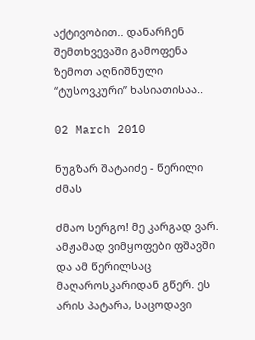აქტივობით.. დანარჩენ შემთხვევაში გამოფენა ზემოთ აღნიშნული “ტუსოვკური” ხასიათისაა..

02 March 2010

ნუგზარ შატაიძე - წერილი ძმას

ძმაო სერგო! მე კარგად ვარ. ამჟამად ვიმყოფები ფშავში და ამ წერილსაც მაღაროსკარიდან გწერ. ეს არის პატარა, საცოდავი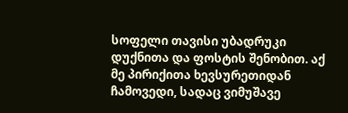სოფელი თავისი უბადრუკი დუქნითა და ფოსტის შენობით. აქ მე პირიქითა ხევსურეთიდან ჩამოვედი, სადაც ვიმუშავე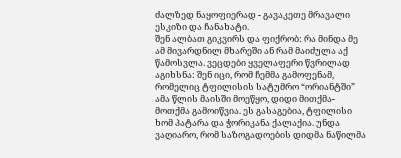ძალზედ ნაყოფიერად - გავაკეთე მრავალი ესკიზი და ჩანახატი.
შენ ალბათ გიკვირს და ფიქრობ: რა მინდა მე ამ მივარდნილ მხარეში ან რამ მაიძულა აქ წამოსვლა. ვეცდები ყველაფერი წვრილად აგიხსნა: შენ იცი, რომ ჩემმა გამოფენამ, რომელიც ტფილისის სატუმრო “ორიანტში” ამა წლის მაისში მოეწყო, დიდი მითქმა-მოთქმა გამოიწვია. ეს გასაგებია, ტფილისი ხომ პატარა და ჭორიკანა ქალაქია. უნდა ვაღიარო, რომ საზოგადოების დიდმა ნაწილმა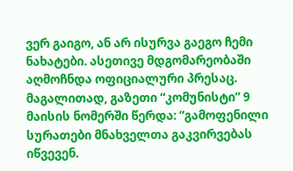ვერ გაიგო, ან არ ისურვა გაეგო ჩემი ნახატები. ასეთივე მდგომარეობაში აღმოჩნდა ოფიციალური პრესაც. მაგალითად, გაზეთი “კომუნისტი” 9 მაისის ნომერში წერდა: “გამოფენილი სურათები მნახველთა გაკვირვებას იწვევენ.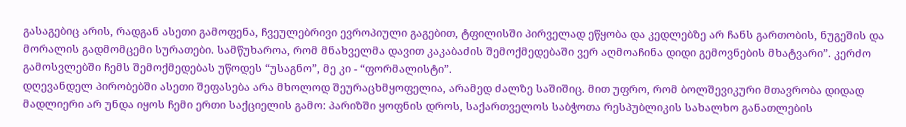გასაგებიც არის, რადგან ასეთი გამოფენა, ჩვეულებრივი ევროპიული გაგებით, ტფილისში პირველად ეწყობა და კედლებზე არ ჩანს გართობის, ნუგეშის და მორალის გადმომცემი სურათები. სამწუხაროა, რომ მნახველმა დავით კაკაბაძის შემოქმედებაში ვერ აღმოაჩინა დიდი გემოვნების მხატვარი”. კერძო გამოსვლებში ჩემს შემოქმედებას უწოდეს “უსაგნო”, მე კი - “ფორმალისტი”.
დღევანდელ პირობებში ასეთი შეფასება არა მხოლოდ შეურაცხმყოფელია, არამედ ძალზე საშიშიც. მით უფრო, რომ ბოლშევიკური მთავრობა დიდად მადლიერი არ უნდა იყოს ჩემი ერთი საქციელის გამო: პარიზში ყოფნის დროს, საქართველოს საბჭოთა რესპუბლიკის სახალხო განათლების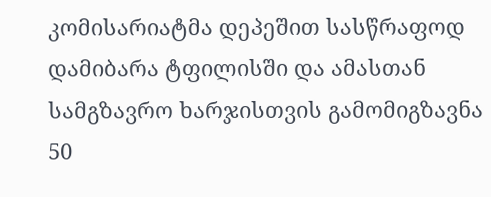კომისარიატმა დეპეშით სასწრაფოდ დამიბარა ტფილისში და ამასთან სამგზავრო ხარჯისთვის გამომიგზავნა 50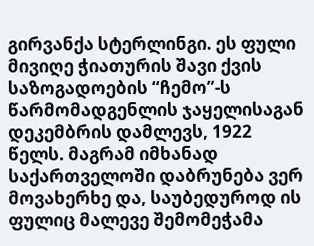გირვანქა სტერლინგი. ეს ფული მივიღე ჭიათურის შავი ქვის საზოგადოების “ჩემო”-ს წარმომადგენლის ჯაყელისაგან დეკემბრის დამლევს, 1922 წელს. მაგრამ იმხანად საქართველოში დაბრუნება ვერ მოვახერხე და, საუბედუროდ ის ფულიც მალევე შემომეჭამა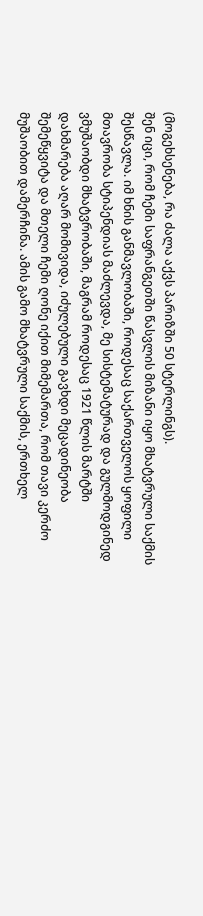(მოგეხსენება, რა ძალა აქვს პარიზში 50 სტერლინგს).
შენ იცი, რომ ჩემი საფრანგეთში წასვლის მიზანი იყო მხატვრული საქმის შესწავლა. იმ ხნის განმავლობაში, როდესაც საქართველოს ყოფილი მთავრობა სტიპენდიას მაძლევდა, მე სისტემატურად და გულმოდგინედ ვმუშაობდი მხატვრობაში, მაგრამ როდესაც 1921 წლის მარტში დახმარება აღარ მომივიდა, იძულებული გავხდი მეცადინეობა შემეწყვიტა და მთელი ჩემი ღონე იქით მიმემართა, რომ თავი კერძო მუშაობით დამერჩინა. ამის გამო მხატვრული საქმის, ერთხელ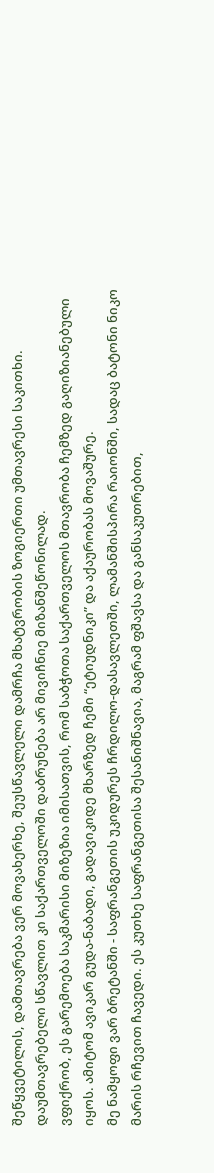შეწყვეტილის, დამთავრება ვერ მოვახერხე, შეუსწავლელი დამრჩა მხატვრობის ზოგიერთი უმთავრესი საკითხი. დაუმთავრებელი სწავლით კი საქართველოში დაბრუნება არ მივიჩნიე მიზანშეწონილად.
ვფიქრობ, ეს გარემოება საკმარისი მიზეზია იმისათვის, რომ საბჭოთა საქართველოს მთავრობა ჩემზედ გაღიზიანებული იყოს. ამიტომ ავიკარ გუდა-ნაბადი, გადავიკიდე მხარზედ ჩემი “ეტიუდნიკი” და აქაურობას მოვაშურე.
მე ნამყოფი ვარ ბრეტანში - საფრანგეთის უკიდურეს ჩრდილო-დასავლეთში, ლამანშისპირა რაიონში, სადაც ბატონი ნიკო მარის რჩევით ჩავედი. ეს კუთხე საფრანგეთისა შესანიშნავია, მაგრამ ფშავსა და განსაკუთრებით,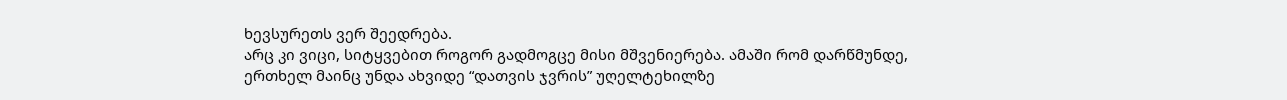ხევსურეთს ვერ შეედრება.
არც კი ვიცი, სიტყვებით როგორ გადმოგცე მისი მშვენიერება. ამაში რომ დარწმუნდე, ერთხელ მაინც უნდა ახვიდე “დათვის ჯვრის” უღელტეხილზე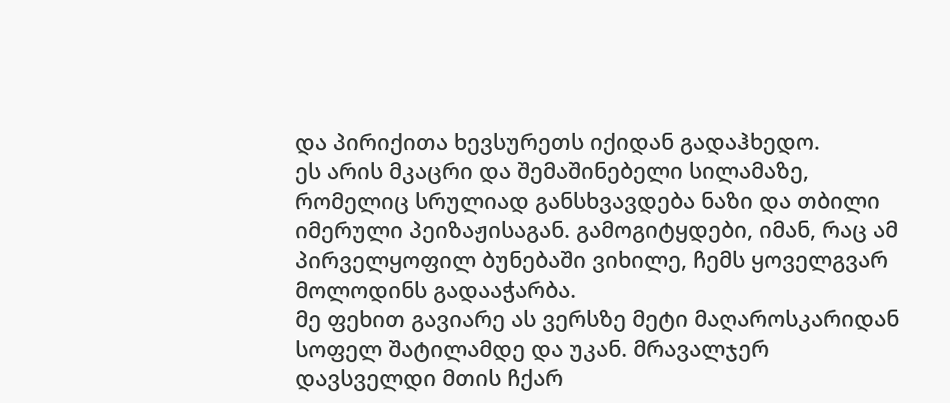და პირიქითა ხევსურეთს იქიდან გადაჰხედო.
ეს არის მკაცრი და შემაშინებელი სილამაზე, რომელიც სრულიად განსხვავდება ნაზი და თბილი იმერული პეიზაჟისაგან. გამოგიტყდები, იმან, რაც ამ პირველყოფილ ბუნებაში ვიხილე, ჩემს ყოველგვარ მოლოდინს გადააჭარბა.
მე ფეხით გავიარე ას ვერსზე მეტი მაღაროსკარიდან სოფელ შატილამდე და უკან. მრავალჯერ დავსველდი მთის ჩქარ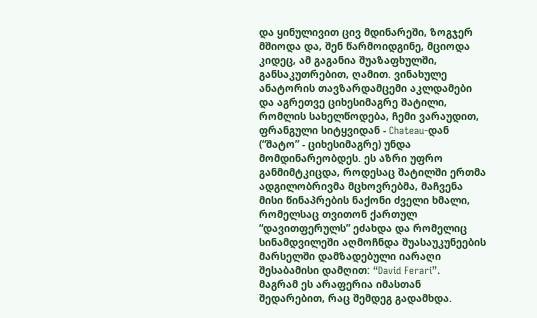და ყინულივით ცივ მდინარეში, ზოგჯერ მშიოდა და, შენ წარმოიდგინე, მციოდა კიდეც, ამ გაგანია შუაზაფხულში, განსაკუთრებით, ღამით. ვინახულე ანატორის თავზარდამცემი აკლდამები და აგრეთვე ციხესიმაგრე შატილი, რომლის სახელწოდება, ჩემი ვარაუდით, ფრანგული სიტყვიდან - Chateau-დან (“შატო” - ციხესიმაგრე) უნდა მომდინარეობდეს. ეს აზრი უფრო განმიმტკიცდა, როდესაც შატილში ერთმა ადგილობრივმა მცხოვრებმა, მაჩვენა მისი წინაპრების ნაქონი ძველი ხმალი, რომელსაც თვითონ ქართულ “დავითფერულს” ეძახდა და რომელიც სინამდვილეში აღმოჩნდა შუასაუკუნეების მარსელში დამზადებული იარაღი შესაბამისი დამღით: “David Ferari”.
მაგრამ ეს არაფერია იმასთან შედარებით, რაც შემდეგ გადამხდა.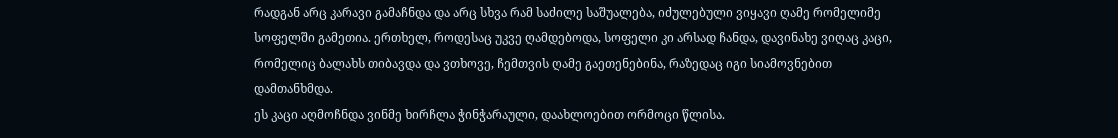რადგან არც კარავი გამაჩნდა და არც სხვა რამ საძილე საშუალება, იძულებული ვიყავი ღამე რომელიმე სოფელში გამეთია. ერთხელ, როდესაც უკვე ღამდებოდა, სოფელი კი არსად ჩანდა, დავინახე ვიღაც კაცი, რომელიც ბალახს თიბავდა და ვთხოვე, ჩემთვის ღამე გაეთენებინა, რაზედაც იგი სიამოვნებით დამთანხმდა.
ეს კაცი აღმოჩნდა ვინმე ხირჩლა ჭინჭარაული, დაახლოებით ორმოცი წლისა.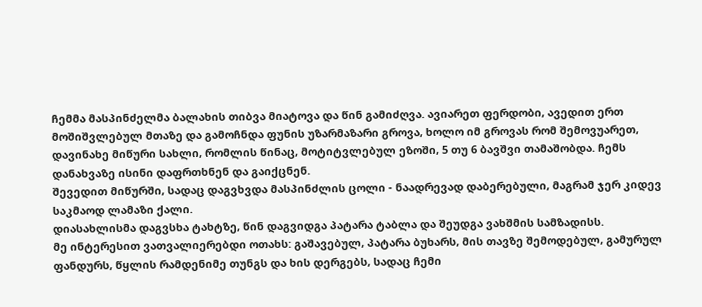ჩემმა მასპინძელმა ბალახის თიბვა მიატოვა და წინ გამიძღვა. ავიარეთ ფერდობი, ავედით ერთ მოშიშვლებულ მთაზე და გამოჩნდა ფუნის უზარმაზარი გროვა, ხოლო იმ გროვას რომ შემოვუარეთ, დავინახე მიწური სახლი, რომლის წინაც, მოტიტვლებულ ეზოში, 5 თუ 6 ბავშვი თამაშობდა. ჩემს დანახვაზე ისინი დაფრთხნენ და გაიქცნენ.
შევედით მიწურში, სადაც დაგვხვდა მასპინძლის ცოლი - ნაადრევად დაბერებული, მაგრამ ჯერ კიდევ საკმაოდ ლამაზი ქალი.
დიასახლისმა დაგვსხა ტახტზე, წინ დაგვიდგა პატარა ტაბლა და შეუდგა ვახშმის სამზადისს.
მე ინტერესით ვათვალიერებდი ოთახს: გაშავებულ, პატარა ბუხარს, მის თავზე შემოდებულ, გამურულ ფანდურს, წყლის რამდენიმე თუნგს და ხის დერგებს, სადაც ჩემი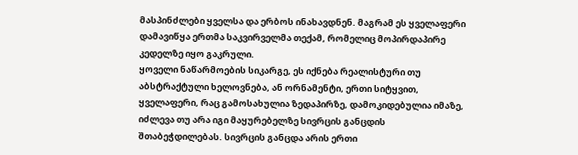მასპინძლები ყველსა და ერბოს ინახავდნენ. მაგრამ ეს ყველაფერი დამავიწყა ერთმა საკვირველმა თექამ, რომელიც მოპირდაპირე კედელზე იყო გაკრული.
ყოველი ნაწარმოების სიკარგე, ეს იქნება რეალისტური თუ აბსტრაქტული ხელოვნება, ან ორნამენტი, ერთი სიტყვით, ყველაფერი, რაც გამოსახულია ზედაპირზე, დამოკიდებულია იმაზე, იძლევა თუ არა იგი მაყურებელზე სივრცის განცდის შთაბეჭდილებას. სივრცის განცდა არის ერთი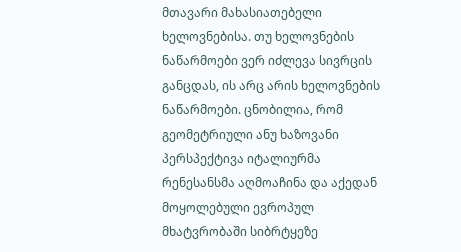მთავარი მახასიათებელი ხელოვნებისა. თუ ხელოვნების ნაწარმოები ვერ იძლევა სივრცის განცდას, ის არც არის ხელოვნების ნაწარმოები. ცნობილია, რომ გეომეტრიული ანუ ხაზოვანი პერსპექტივა იტალიურმა რენესანსმა აღმოაჩინა და აქედან მოყოლებული ევროპულ მხატვრობაში სიბრტყეზე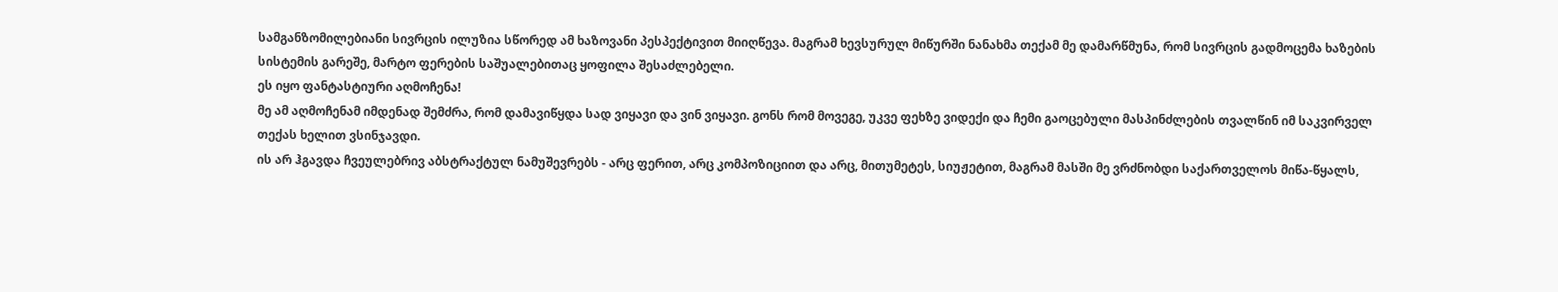სამგანზომილებიანი სივრცის ილუზია სწორედ ამ ხაზოვანი პესპექტივით მიიღწევა. მაგრამ ხევსურულ მიწურში ნანახმა თექამ მე დამარწმუნა, რომ სივრცის გადმოცემა ხაზების სისტემის გარეშე, მარტო ფერების საშუალებითაც ყოფილა შესაძლებელი.
ეს იყო ფანტასტიური აღმოჩენა!
მე ამ აღმოჩენამ იმდენად შემძრა, რომ დამავიწყდა სად ვიყავი და ვინ ვიყავი. გონს რომ მოვეგე, უკვე ფეხზე ვიდექი და ჩემი გაოცებული მასპინძლების თვალწინ იმ საკვირველ თექას ხელით ვსინჯავდი.
ის არ ჰგავდა ჩვეულებრივ აბსტრაქტულ ნამუშევრებს - არც ფერით, არც კომპოზიციით და არც, მითუმეტეს, სიუჟეტით, მაგრამ მასში მე ვრძნობდი საქართველოს მიწა-წყალს,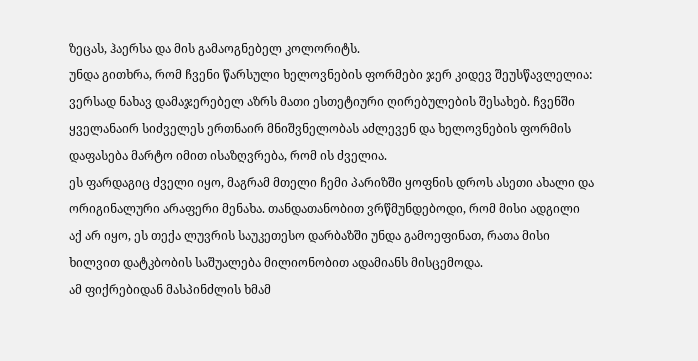ზეცას, ჰაერსა და მის გამაოგნებელ კოლორიტს.
უნდა გითხრა, რომ ჩვენი წარსული ხელოვნების ფორმები ჯერ კიდევ შეუსწავლელია: ვერსად ნახავ დამაჯერებელ აზრს მათი ესთეტიური ღირებულების შესახებ. ჩვენში ყველანაირ სიძველეს ერთნაირ მნიშვნელობას აძლევენ და ხელოვნების ფორმის დაფასება მარტო იმით ისაზღვრება, რომ ის ძველია.
ეს ფარდაგიც ძველი იყო, მაგრამ მთელი ჩემი პარიზში ყოფნის დროს ასეთი ახალი და ორიგინალური არაფერი მენახა. თანდათანობით ვრწმუნდებოდი, რომ მისი ადგილი აქ არ იყო, ეს თექა ლუვრის საუკეთესო დარბაზში უნდა გამოეფინათ, რათა მისი ხილვით დატკბობის საშუალება მილიონობით ადამიანს მისცემოდა.
ამ ფიქრებიდან მასპინძლის ხმამ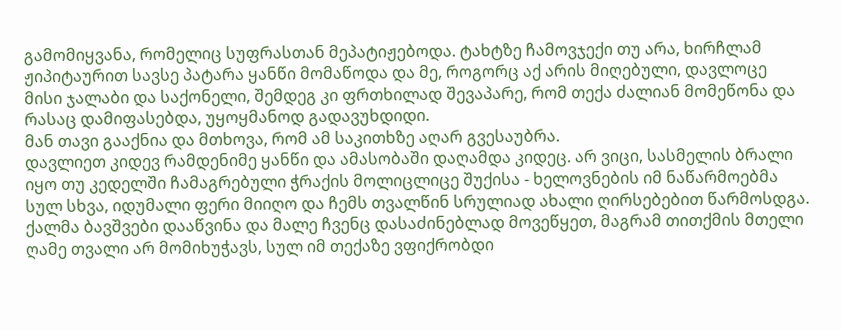გამომიყვანა, რომელიც სუფრასთან მეპატიჟებოდა. ტახტზე ჩამოვჯექი თუ არა, ხირჩლამ ჟიპიტაურით სავსე პატარა ყანწი მომაწოდა და მე, როგორც აქ არის მიღებული, დავლოცე მისი ჯალაბი და საქონელი, შემდეგ კი ფრთხილად შევაპარე, რომ თექა ძალიან მომეწონა და რასაც დამიფასებდა, უყოყმანოდ გადავუხდიდი.
მან თავი გააქნია და მთხოვა, რომ ამ საკითხზე აღარ გვესაუბრა.
დავლიეთ კიდევ რამდენიმე ყანწი და ამასობაში დაღამდა კიდეც. არ ვიცი, სასმელის ბრალი იყო თუ კედელში ჩამაგრებული ჭრაქის მოლიცლიცე შუქისა - ხელოვნების იმ ნაწარმოებმა სულ სხვა, იდუმალი ფერი მიიღო და ჩემს თვალწინ სრულიად ახალი ღირსებებით წარმოსდგა.
ქალმა ბავშვები დააწვინა და მალე ჩვენც დასაძინებლად მოვეწყეთ, მაგრამ თითქმის მთელი ღამე თვალი არ მომიხუჭავს, სულ იმ თექაზე ვფიქრობდი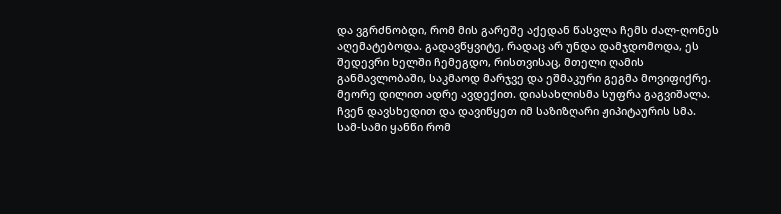და ვგრძნობდი, რომ მის გარეშე აქედან წასვლა ჩემს ძალ-ღონეს აღემატებოდა. გადავწყვიტე, რადაც არ უნდა დამჯდომოდა, ეს შედევრი ხელში ჩემეგდო, რისთვისაც, მთელი ღამის განმავლობაში, საკმაოდ მარჯვე და ეშმაკური გეგმა მოვიფიქრე.
მეორე დილით ადრე ავდექით. დიასახლისმა სუფრა გაგვიშალა. ჩვენ დავსხედით და დავიწყეთ იმ საზიზღარი ჟიპიტაურის სმა.
სამ-სამი ყანწი რომ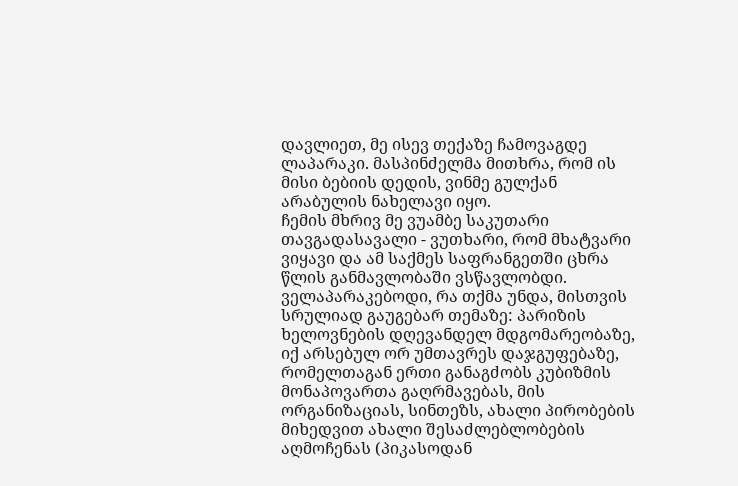დავლიეთ, მე ისევ თექაზე ჩამოვაგდე ლაპარაკი. მასპინძელმა მითხრა, რომ ის მისი ბებიის დედის, ვინმე გულქან არაბულის ნახელავი იყო.
ჩემის მხრივ მე ვუამბე საკუთარი თავგადასავალი - ვუთხარი, რომ მხატვარი ვიყავი და ამ საქმეს საფრანგეთში ცხრა წლის განმავლობაში ვსწავლობდი. ველაპარაკებოდი, რა თქმა უნდა, მისთვის სრულიად გაუგებარ თემაზე: პარიზის ხელოვნების დღევანდელ მდგომარეობაზე, იქ არსებულ ორ უმთავრეს დაჯგუფებაზე, რომელთაგან ერთი განაგძობს კუბიზმის მონაპოვართა გაღრმავებას, მის ორგანიზაციას, სინთეზს, ახალი პირობების მიხედვით ახალი შესაძლებლობების აღმოჩენას (პიკასოდან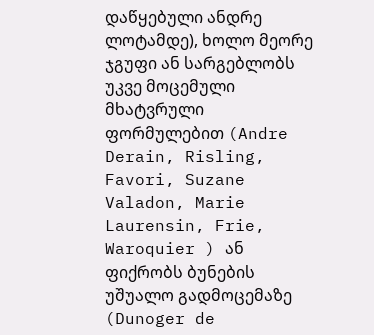დაწყებული ანდრე ლოტამდე), ხოლო მეორე ჯგუფი ან სარგებლობს უკვე მოცემული მხატვრული ფორმულებით (Andre Derain, Risling, Favori, Suzane Valadon, Marie Laurensin, Frie, Waroquier ) ან ფიქრობს ბუნების უშუალო გადმოცემაზე (Dunoger de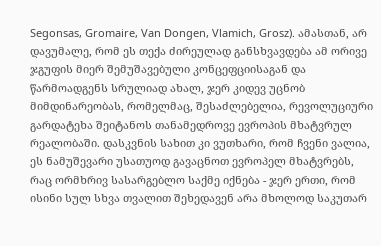Segonsas, Gromaire, Van Dongen, Vlamich, Grosz). ამასთან, არ დავუმალე, რომ ეს თექა ძირეულად განსხვავდება ამ ორივე ჯგუფის მიერ შემუშავებული კონცეფციისაგან და წარმოადგენს სრულიად ახალ, ჯერ კიდევ უცნობ მიმდინარეობას, რომელმაც, შესაძლებელია, რევოლუციური გარდატეხა შეიტანოს თანამედროვე ევროპის მხატვრულ რეალობაში. დასკვნის სახით კი ვუთხარი, რომ ჩვენი ვალია, ეს ნამუშევარი უსათუოდ გავაცნოთ ევროპელ მხატვრებს, რაც ორმხრივ სასარგებლო საქმე იქნება - ჯერ ერთი, რომ ისინი სულ სხვა თვალით შეხედავენ არა მხოლოდ საკუთარ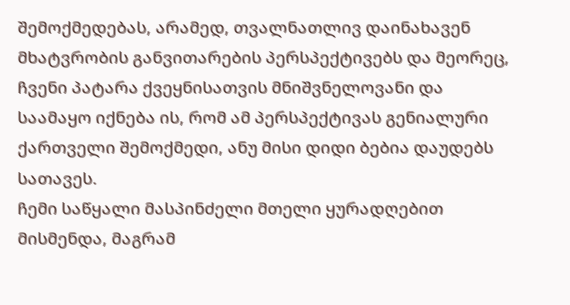შემოქმედებას, არამედ, თვალნათლივ დაინახავენ მხატვრობის განვითარების პერსპექტივებს და მეორეც, ჩვენი პატარა ქვეყნისათვის მნიშვნელოვანი და საამაყო იქნება ის, რომ ამ პერსპექტივას გენიალური ქართველი შემოქმედი, ანუ მისი დიდი ბებია დაუდებს სათავეს.
ჩემი საწყალი მასპინძელი მთელი ყურადღებით მისმენდა, მაგრამ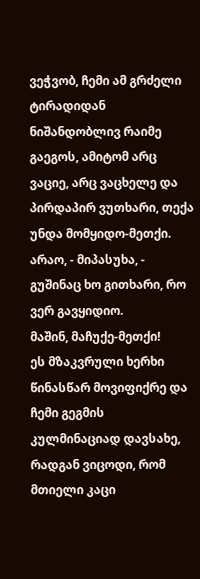ვეჭვობ, ჩემი ამ გრძელი ტირადიდან ნიშანდობლივ რაიმე გაეგოს, ამიტომ არც ვაციე, არც ვაცხელე და პირდაპირ ვუთხარი, თექა უნდა მომყიდო-მეთქი.
არაო, - მიპასუხა, - გუშინაც ხო გითხარი, რო ვერ გავყიდიო.
მაშინ, მაჩუქე-მეთქი!
ეს მზაკვრული ხერხი წინასწარ მოვიფიქრე და ჩემი გეგმის კულმინაციად დავსახე, რადგან ვიცოდი, რომ მთიელი კაცი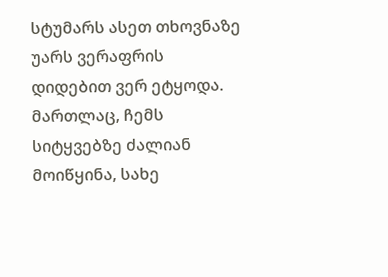სტუმარს ასეთ თხოვნაზე უარს ვერაფრის დიდებით ვერ ეტყოდა. მართლაც, ჩემს სიტყვებზე ძალიან მოიწყინა, სახე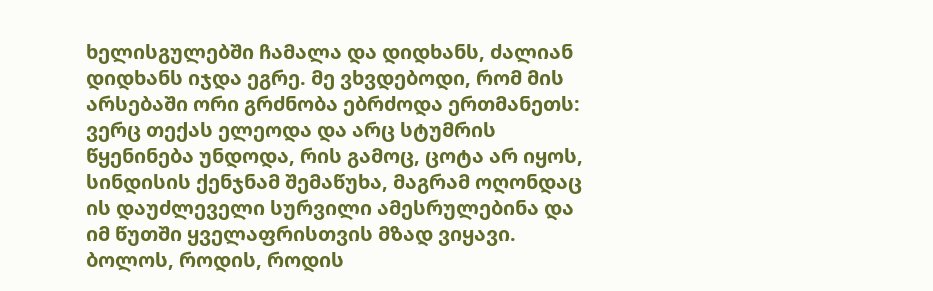ხელისგულებში ჩამალა და დიდხანს, ძალიან დიდხანს იჯდა ეგრე. მე ვხვდებოდი, რომ მის არსებაში ორი გრძნობა ებრძოდა ერთმანეთს: ვერც თექას ელეოდა და არც სტუმრის წყენინება უნდოდა, რის გამოც, ცოტა არ იყოს, სინდისის ქენჯნამ შემაწუხა, მაგრამ ოღონდაც ის დაუძლეველი სურვილი ამესრულებინა და იმ წუთში ყველაფრისთვის მზად ვიყავი.
ბოლოს, როდის, როდის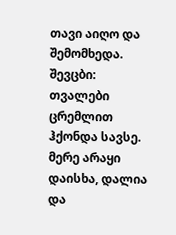თავი აიღო და შემომხედა. შევცბი: თვალები ცრემლით ჰქონდა სავსე. მერე არაყი დაისხა, დალია და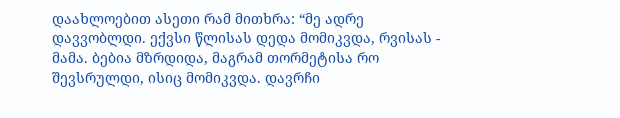დაახლოებით ასეთი რამ მითხრა: “მე ადრე დავვობლდი. ექვსი წლისას დედა მომიკვდა, რვისას - მამა. ბებია მზრდიდა, მაგრამ თორმეტისა რო შევსრულდი, ისიც მომიკვდა. დავრჩი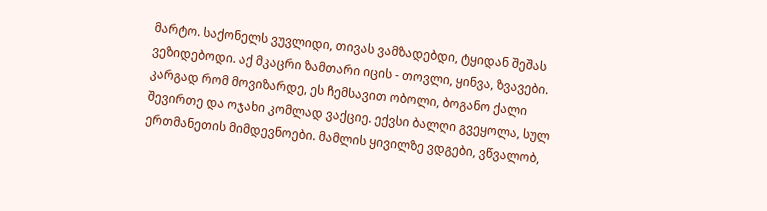მარტო. საქონელს ვუვლიდი, თივას ვამზადებდი, ტყიდან შეშას ვეზიდებოდი. აქ მკაცრი ზამთარი იცის - თოვლი, ყინვა, ზვავები. კარგად რომ მოვიზარდე, ეს ჩემსავით ობოლი, ბოგანო ქალი შევირთე და ოჯახი კომლად ვაქციე. ექვსი ბალღი გვეყოლა, სულ ერთმანეთის მიმდევნოები. მამლის ყივილზე ვდგები, ვწვალობ,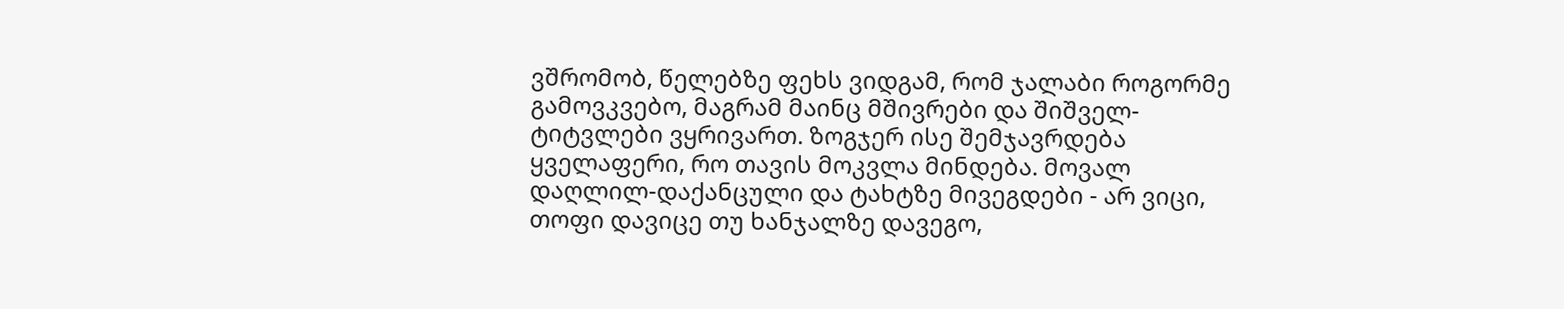ვშრომობ, წელებზე ფეხს ვიდგამ, რომ ჯალაბი როგორმე გამოვკვებო, მაგრამ მაინც მშივრები და შიშველ-ტიტვლები ვყრივართ. ზოგჯერ ისე შემჯავრდება ყველაფერი, რო თავის მოკვლა მინდება. მოვალ დაღლილ-დაქანცული და ტახტზე მივეგდები - არ ვიცი, თოფი დავიცე თუ ხანჯალზე დავეგო,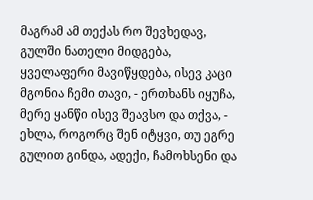მაგრამ ამ თექას რო შევხედავ, გულში ნათელი მიდგება, ყველაფერი მავიწყდება, ისევ კაცი მგონია ჩემი თავი, - ერთხანს იყუჩა, მერე ყანწი ისევ შეავსო და თქვა, - ეხლა, როგორც შენ იტყვი, თუ ეგრე გულით გინდა, ადექი, ჩამოხსენი და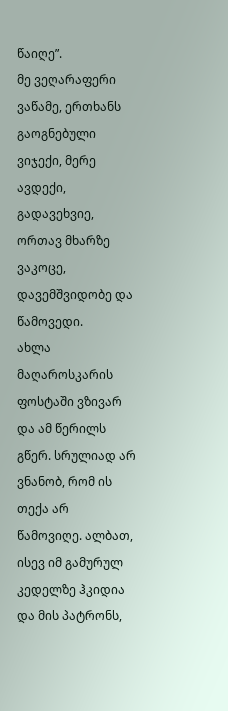წაიღე”.
მე ვეღარაფერი ვაწამე, ერთხანს გაოგნებული ვიჯექი, მერე ავდექი, გადავეხვიე, ორთავ მხარზე ვაკოცე, დავემშვიდობე და წამოვედი.
ახლა მაღაროსკარის ფოსტაში ვზივარ და ამ წერილს გწერ. სრულიად არ ვნანობ, რომ ის თექა არ წამოვიღე. ალბათ, ისევ იმ გამურულ კედელზე ჰკიდია და მის პატრონს,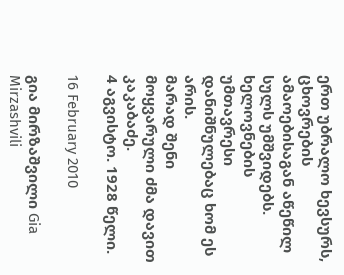ერთ უბრალო ხევსურს, ცხოვრების ამაოებისაგან აწეწილ სულს უმშვიდებს. ხელოვნების უმთავრესი დანიშნულებაც ხომ ეს არის.
მარად შენი მოყვარული ძმა დავით კაკაბაძე.
4 აგვისტო. 1928 წელი.

16 February 2010

გია მირზაშვილი Gia Mirzashvili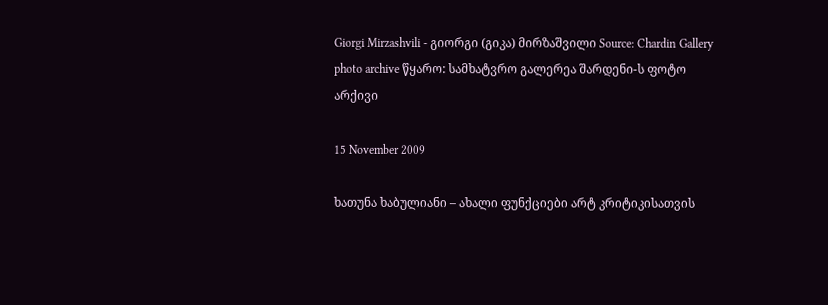Giorgi Mirzashvili - გიორგი (გიკა) მირზაშვილი Source: Chardin Gallery photo archive წყარო: სამხატვრო გალერეა შარდენი-ს ფოტო არქივი

15 November 2009

ხათუნა ხაბულიანი – ახალი ფუნქციები არტ კრიტიკისათვის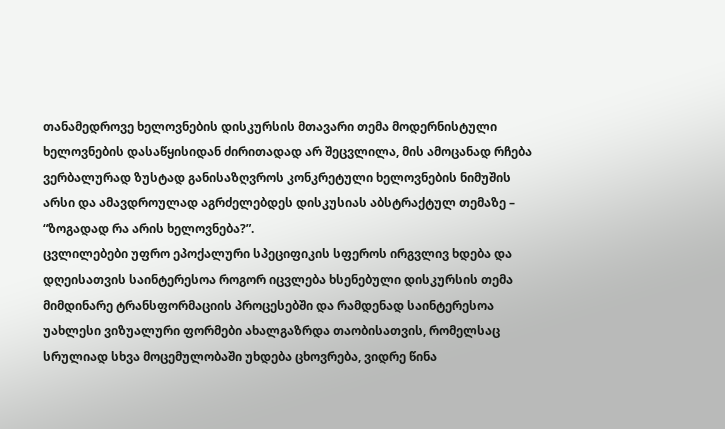თანამედროვე ხელოვნების დისკურსის მთავარი თემა მოდერნისტული ხელოვნების დასაწყისიდან ძირითადად არ შეცვლილა, მის ამოცანად რჩება ვერბალურად ზუსტად განისაზღვროს კონკრეტული ხელოვნების ნიმუშის არსი და ამავდროულად აგრძელებდეს დისკუსიას აბსტრაქტულ თემაზე – “ზოგადად რა არის ხელოვნება?”.
ცვლილებები უფრო ეპოქალური სპეციფიკის სფეროს ირგვლივ ხდება და დღეისათვის საინტერესოა როგორ იცვლება ხსენებული დისკურსის თემა მიმდინარე ტრანსფორმაციის პროცესებში და რამდენად საინტერესოა უახლესი ვიზუალური ფორმები ახალგაზრდა თაობისათვის, რომელსაც სრულიად სხვა მოცემულობაში უხდება ცხოვრება, ვიდრე წინა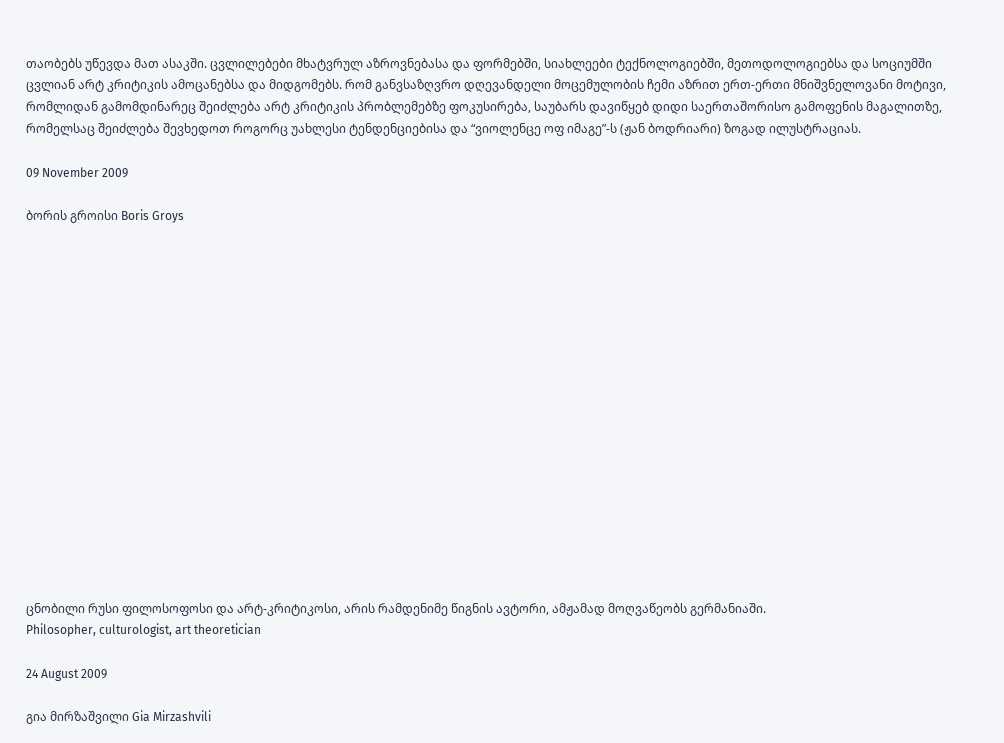თაობებს უწევდა მათ ასაკში. ცვლილებები მხატვრულ აზროვნებასა და ფორმებში, სიახლეები ტექნოლოგიებში, მეთოდოლოგიებსა და სოციუმში ცვლიან არტ კრიტიკის ამოცანებსა და მიდგომებს. რომ განვსაზღვრო დღევანდელი მოცემულობის ჩემი აზრით ერთ-ერთი მნიშვნელოვანი მოტივი, რომლიდან გამომდინარეც შეიძლება არტ კრიტიკის პრობლემებზე ფოკუსირება, საუბარს დავიწყებ დიდი საერთაშორისო გამოფენის მაგალითზე, რომელსაც შეიძლება შევხედოთ როგორც უახლესი ტენდენციებისა და “ვიოლენცე ოფ იმაგე”-ს (ჟან ბოდრიარი) ზოგად ილუსტრაციას.

09 November 2009

ბორის გროისი Boris Groys

















ცნობილი რუსი ფილოსოფოსი და არტ-კრიტიკოსი, არის რამდენიმე წიგნის ავტორი, ამჟამად მოღვაწეობს გერმანიაში.
Philosopher, culturologist, art theoretician

24 August 2009

გია მირზაშვილი Gia Mirzashvili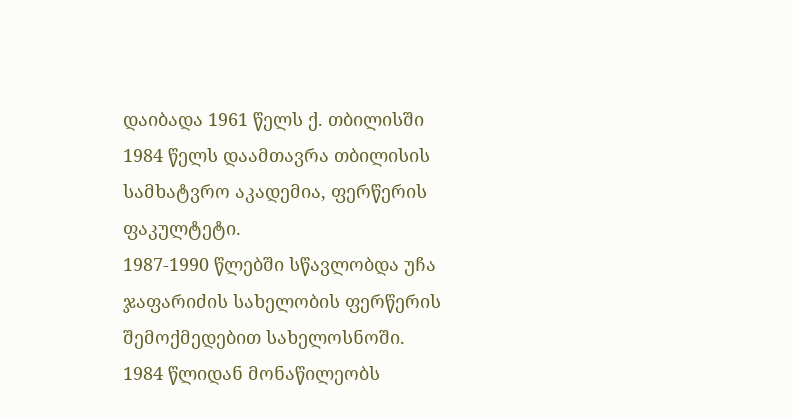დაიბადა 1961 წელს ქ. თბილისში
1984 წელს დაამთავრა თბილისის სამხატვრო აკადემია, ფერწერის ფაკულტეტი.
1987-1990 წლებში სწავლობდა უჩა ჯაფარიძის სახელობის ფერწერის შემოქმედებით სახელოსნოში.
1984 წლიდან მონაწილეობს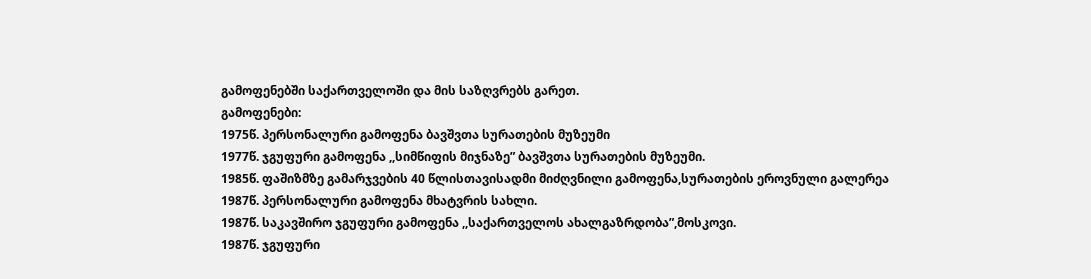გამოფენებში საქართველოში და მის საზღვრებს გარეთ.
გამოფენები:
1975წ. პერსონალური გამოფენა ბავშვთა სურათების მუზეუმი
1977წ. ჯგუფური გამოფენა ,,სიმწიფის მიჯნაზე” ბავშვთა სურათების მუზეუმი.
1985წ. ფაშიზმზე გამარჯვების 40 წლისთავისადმი მიძღვნილი გამოფენა,სურათების ეროვნული გალერეა
1987წ. პერსონალური გამოფენა მხატვრის სახლი.
1987წ. საკავშირო ჯგუფური გამოფენა ,,საქართველოს ახალგაზრდობა”,მოსკოვი.
1987წ. ჯგუფური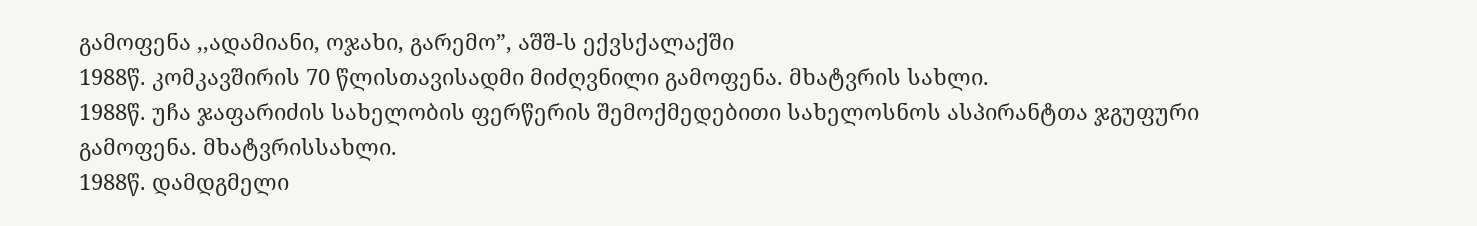გამოფენა ,,ადამიანი, ოჯახი, გარემო”, აშშ-ს ექვსქალაქში
1988წ. კომკავშირის 70 წლისთავისადმი მიძღვნილი გამოფენა. მხატვრის სახლი.
1988წ. უჩა ჯაფარიძის სახელობის ფერწერის შემოქმედებითი სახელოსნოს ასპირანტთა ჯგუფური გამოფენა. მხატვრისსახლი.
1988წ. დამდგმელი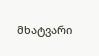მხატვარი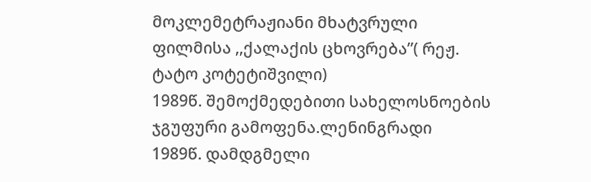მოკლემეტრაჟიანი მხატვრული ფილმისა ,,ქალაქის ცხოვრება”( რეჟ. ტატო კოტეტიშვილი)
1989წ. შემოქმედებითი სახელოსნოების ჯგუფური გამოფენა.ლენინგრადი
1989წ. დამდგმელი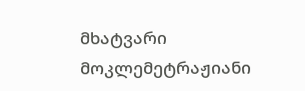მხატვარი მოკლემეტრაჟიანი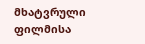მხატვრული ფილმისა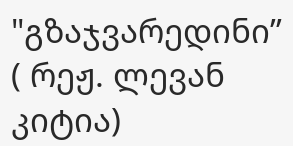"გზაჯვარედინი’’ ( რეჟ. ლევან კიტია)